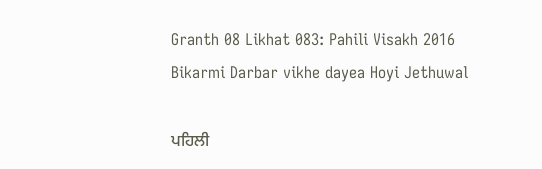Granth 08 Likhat 083: Pahili Visakh 2016 Bikarmi Darbar vikhe dayea Hoyi Jethuwal

ਪਹਿਲੀ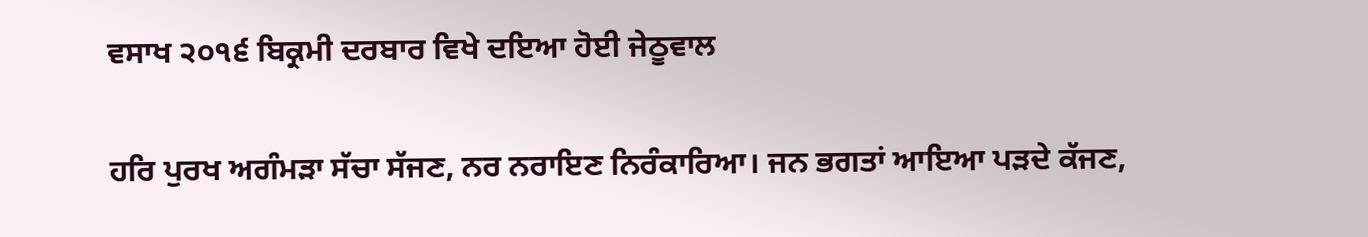ਵਸਾਖ ੨੦੧੬ ਬਿਕ੍ਰਮੀ ਦਰਬਾਰ ਵਿਖੇ ਦਇਆ ਹੋਈ ਜੇਠੂਵਾਲ

ਹਰਿ ਪੁਰਖ ਅਗੰਮੜਾ ਸੱਚਾ ਸੱਜਣ, ਨਰ ਨਰਾਇਣ ਨਿਰੰਕਾਰਿਆ। ਜਨ ਭਗਤਾਂ ਆਇਆ ਪੜਦੇ ਕੱਜਣ,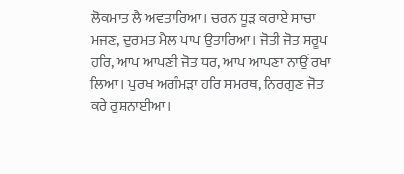ਲੋਕਮਾਤ ਲੈ ਅਵਤਾਰਿਆ। ਚਰਨ ਧੂੜ ਕਰਾਏ ਸਾਚਾ ਮਜਣ, ਦੁਰਮਤ ਮੈਲ ਪਾਪ ਉਤਾਰਿਆ। ਜੋਤੀ ਜੋਤ ਸਰੂਪ ਹਰਿ, ਆਪ ਆਪਣੀ ਜੋਤ ਧਰ, ਆਪ ਆਪਣਾ ਨਾਉਂ ਰਖਾ ਲਿਆ। ਪੁਰਖ ਅਗੰਮੜਾ ਹਰਿ ਸਮਰਥ, ਨਿਰਗੁਣ ਜੋਤ ਕਰੇ ਰੁਸ਼ਨਾਈਆ।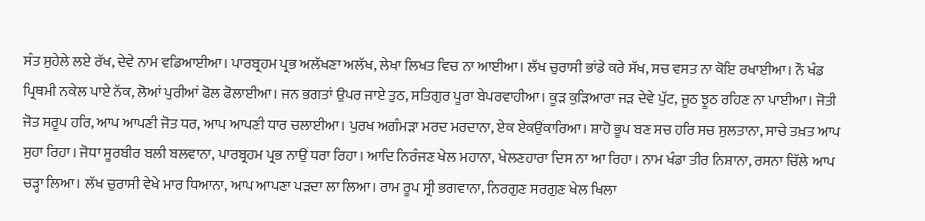ਸੰਤ ਸੁਹੇਲੇ ਲਏ ਰੱਖ, ਦੇਵੇ ਨਾਮ ਵਡਿਆਈਆ। ਪਾਰਬ੍ਰਹਮ ਪ੍ਰਭ ਅਲੱਖਣਾ ਅਲੱਖ, ਲੇਖਾ ਲਿਖਤ ਵਿਚ ਨਾ ਆਈਆ। ਲੱਖ ਚੁਰਾਸੀ ਭਾਂਡੇ ਕਰੇ ਸੱਖ, ਸਚ ਵਸਤ ਨਾ ਕੋਇ ਰਖਾਈਆ। ਨੌ ਖੰਡ ਪ੍ਰਿਥਮੀ ਨਕੇਲ ਪਾਏ ਨੱਕ, ਲੋਆਂ ਪੁਰੀਆਂ ਫੋਲ ਫੋਲਾਈਆ। ਜਨ ਭਗਤਾਂ ਉਪਰ ਜਾਏ ਤੁਠ, ਸਤਿਗੁਰ ਪੂਰਾ ਬੇਪਰਵਾਹੀਆ। ਕੂੜ ਕੁੜਿਆਰਾ ਜੜ ਦੇਵੇ ਪੁੱਟ, ਜੂਠ ਝੂਠ ਰਹਿਣ ਨਾ ਪਾਈਆ। ਜੋਤੀ ਜੋਤ ਸਰੂਪ ਹਰਿ, ਆਪ ਆਪਣੀ ਜੋਤ ਧਰ, ਆਪ ਆਪਣੀ ਧਾਰ ਚਲਾਈਆ। ਪੁਰਖ ਅਗੰਮੜਾ ਮਰਦ ਮਰਦਾਨਾ, ਏਕ ਏਕਉਂਕਾਰਿਆ। ਸ਼ਾਹੋ ਭੂਪ ਬਣ ਸਚ ਹਰਿ ਸਚ ਸੁਲਤਾਨਾ, ਸਾਚੇ ਤਖ਼ਤ ਆਪ ਸੁਹਾ ਰਿਹਾ। ਜੋਧਾ ਸੂਰਬੀਰ ਬਲੀ ਬਲਵਾਨਾ, ਪਾਰਬ੍ਰਹਮ ਪ੍ਰਭ ਨਾਉਂ ਧਰਾ ਰਿਹਾ। ਆਦਿ ਨਿਰੰਜਣ ਖੇਲ ਮਹਾਨਾ, ਖੇਲਣਹਾਰਾ ਦਿਸ ਨਾ ਆ ਰਿਹਾ। ਨਾਮ ਖੰਡਾ ਤੀਰ ਨਿਸ਼ਾਨਾ, ਰਸਨਾ ਚਿੱਲੇ ਆਪ ਚੜ੍ਹਾ ਲਿਆ। ਲੱਖ ਚੁਰਾਸੀ ਵੇਖੇ ਮਾਰ ਧਿਆਨਾ, ਆਪ ਆਪਣਾ ਪੜਦਾ ਲਾ ਲਿਆ। ਰਾਮ ਰੂਪ ਸ੍ਰੀ ਭਗਵਾਨਾ, ਨਿਰਗੁਣ ਸਰਗੁਣ ਖੇਲ ਖਿਲਾ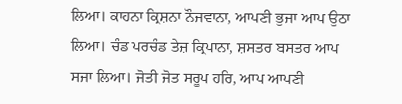ਲਿਆ। ਕਾਹਨਾ ਕ੍ਰਿਸ਼ਨਾ ਨੌਜਵਾਨਾ, ਆਪਣੀ ਭੁਜਾ ਆਪ ਉਠਾ ਲਿਆ। ਚੰਡ ਪਰਚੰਡ ਤੇਜ਼ ਕ੍ਰਿਪਾਨਾ, ਸ਼ਸਤਰ ਬਸਤਰ ਆਪ ਸਜਾ ਲਿਆ। ਜੋਤੀ ਜੋਤ ਸਰੂਪ ਹਰਿ, ਆਪ ਆਪਣੀ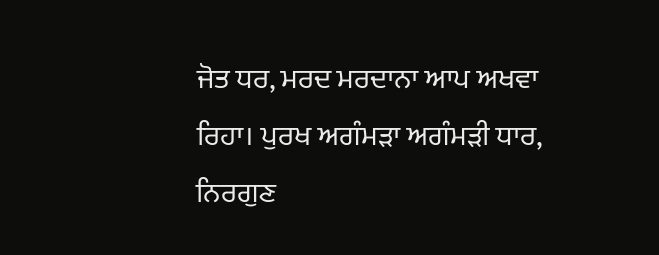ਜੋਤ ਧਰ, ਮਰਦ ਮਰਦਾਨਾ ਆਪ ਅਖਵਾ ਰਿਹਾ। ਪੁਰਖ ਅਗੰਮੜਾ ਅਗੰਮੜੀ ਧਾਰ, ਨਿਰਗੁਣ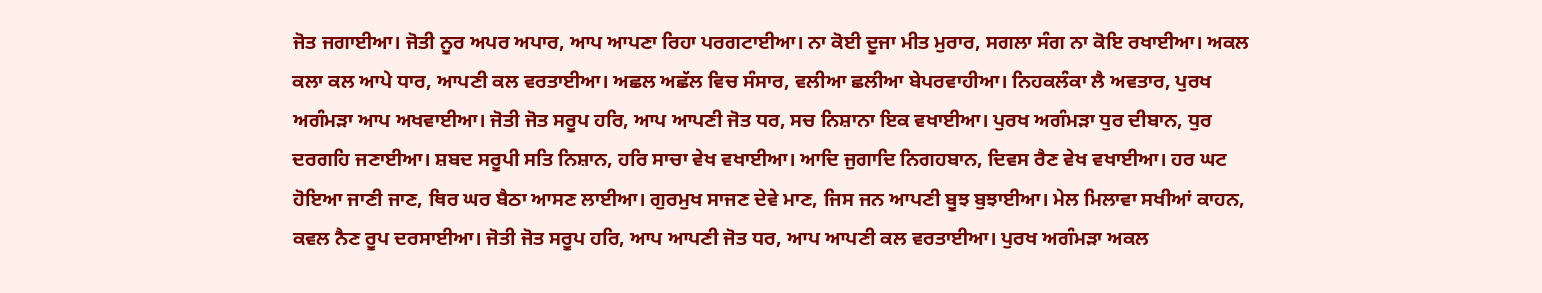ਜੋਤ ਜਗਾਈਆ। ਜੋਤੀ ਨੂਰ ਅਪਰ ਅਪਾਰ, ਆਪ ਆਪਣਾ ਰਿਹਾ ਪਰਗਟਾਈਆ। ਨਾ ਕੋਈ ਦੂਜਾ ਮੀਤ ਮੁਰਾਰ, ਸਗਲਾ ਸੰਗ ਨਾ ਕੋਇ ਰਖਾਈਆ। ਅਕਲ ਕਲਾ ਕਲ ਆਪੇ ਧਾਰ, ਆਪਣੀ ਕਲ ਵਰਤਾਈਆ। ਅਛਲ ਅਛੱਲ ਵਿਚ ਸੰਸਾਰ, ਵਲੀਆ ਛਲੀਆ ਬੇਪਰਵਾਹੀਆ। ਨਿਹਕਲੰਕਾ ਲੈ ਅਵਤਾਰ, ਪੁਰਖ ਅਗੰਮੜਾ ਆਪ ਅਖਵਾਈਆ। ਜੋਤੀ ਜੋਤ ਸਰੂਪ ਹਰਿ, ਆਪ ਆਪਣੀ ਜੋਤ ਧਰ, ਸਚ ਨਿਸ਼ਾਨਾ ਇਕ ਵਖਾਈਆ। ਪੁਰਖ ਅਗੰਮੜਾ ਧੁਰ ਦੀਬਾਨ, ਧੁਰ ਦਰਗਹਿ ਜਣਾਈਆ। ਸ਼ਬਦ ਸਰੂਪੀ ਸਤਿ ਨਿਸ਼ਾਨ, ਹਰਿ ਸਾਚਾ ਵੇਖ ਵਖਾਈਆ। ਆਦਿ ਜੁਗਾਦਿ ਨਿਗਹਬਾਨ, ਦਿਵਸ ਰੈਣ ਵੇਖ ਵਖਾਈਆ। ਹਰ ਘਟ ਹੋਇਆ ਜਾਣੀ ਜਾਣ, ਥਿਰ ਘਰ ਬੈਠਾ ਆਸਣ ਲਾਈਆ। ਗੁਰਮੁਖ ਸਾਜਣ ਦੇਵੇ ਮਾਣ, ਜਿਸ ਜਨ ਆਪਣੀ ਬੂਝ ਬੁਝਾਈਆ। ਮੇਲ ਮਿਲਾਵਾ ਸਖੀਆਂ ਕਾਹਨ, ਕਵਲ ਨੈਣ ਰੂਪ ਦਰਸਾਈਆ। ਜੋਤੀ ਜੋਤ ਸਰੂਪ ਹਰਿ, ਆਪ ਆਪਣੀ ਜੋਤ ਧਰ, ਆਪ ਆਪਣੀ ਕਲ ਵਰਤਾਈਆ। ਪੁਰਖ ਅਗੰਮੜਾ ਅਕਲ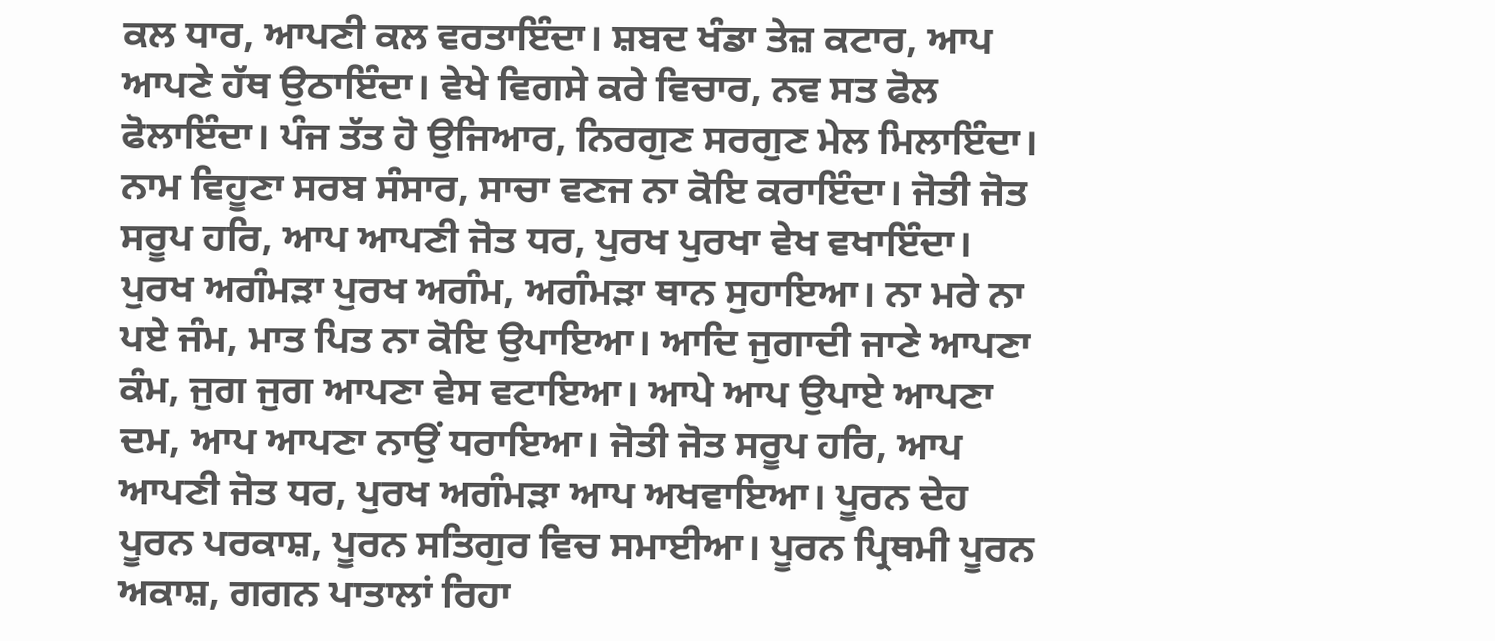ਕਲ ਧਾਰ, ਆਪਣੀ ਕਲ ਵਰਤਾਇੰਦਾ। ਸ਼ਬਦ ਖੰਡਾ ਤੇਜ਼ ਕਟਾਰ, ਆਪ ਆਪਣੇ ਹੱਥ ਉਠਾਇੰਦਾ। ਵੇਖੇ ਵਿਗਸੇ ਕਰੇ ਵਿਚਾਰ, ਨਵ ਸਤ ਫੋਲ ਫੋਲਾਇੰਦਾ। ਪੰਜ ਤੱਤ ਹੋ ਉਜਿਆਰ, ਨਿਰਗੁਣ ਸਰਗੁਣ ਮੇਲ ਮਿਲਾਇੰਦਾ। ਨਾਮ ਵਿਹੂਣਾ ਸਰਬ ਸੰਸਾਰ, ਸਾਚਾ ਵਣਜ ਨਾ ਕੋਇ ਕਰਾਇੰਦਾ। ਜੋਤੀ ਜੋਤ ਸਰੂਪ ਹਰਿ, ਆਪ ਆਪਣੀ ਜੋਤ ਧਰ, ਪੁਰਖ ਪੁਰਖਾ ਵੇਖ ਵਖਾਇੰਦਾ। ਪੁਰਖ ਅਗੰਮੜਾ ਪੁਰਖ ਅਗੰਮ, ਅਗੰਮੜਾ ਥਾਨ ਸੁਹਾਇਆ। ਨਾ ਮਰੇ ਨਾ ਪਏ ਜੰਮ, ਮਾਤ ਪਿਤ ਨਾ ਕੋਇ ਉਪਾਇਆ। ਆਦਿ ਜੁਗਾਦੀ ਜਾਣੇ ਆਪਣਾ ਕੰਮ, ਜੁਗ ਜੁਗ ਆਪਣਾ ਵੇਸ ਵਟਾਇਆ। ਆਪੇ ਆਪ ਉਪਾਏ ਆਪਣਾ ਦਮ, ਆਪ ਆਪਣਾ ਨਾਉਂ ਧਰਾਇਆ। ਜੋਤੀ ਜੋਤ ਸਰੂਪ ਹਰਿ, ਆਪ ਆਪਣੀ ਜੋਤ ਧਰ, ਪੁਰਖ ਅਗੰਮੜਾ ਆਪ ਅਖਵਾਇਆ। ਪੂਰਨ ਦੇਹ ਪੂਰਨ ਪਰਕਾਸ਼, ਪੂਰਨ ਸਤਿਗੁਰ ਵਿਚ ਸਮਾਈਆ। ਪੂਰਨ ਪ੍ਰਿਥਮੀ ਪੂਰਨ ਅਕਾਸ਼, ਗਗਨ ਪਾਤਾਲਾਂ ਰਿਹਾ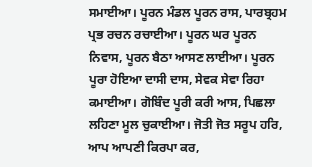ਸਮਾਈਆ। ਪੂਰਨ ਮੰਡਲ ਪੂਰਨ ਰਾਸ, ਪਾਰਬ੍ਰਹਮ ਪ੍ਰਭ ਰਚਨ ਰਚਾਈਆ। ਪੂਰਨ ਘਰ ਪੂਰਨ ਨਿਵਾਸ, ਪੂਰਨ ਬੈਠਾ ਆਸਣ ਲਾਈਆ। ਪੂਰਨ ਪੂਰਾ ਹੋਇਆ ਦਾਸੀ ਦਾਸ, ਸੇਵਕ ਸੇਵਾ ਰਿਹਾ ਕਮਾਈਆ। ਗੋਬਿੰਦ ਪੂਰੀ ਕਰੀ ਆਸ, ਪਿਛਲਾ ਲਹਿਣਾ ਮੂਲ ਚੁਕਾਈਆ। ਜੋਤੀ ਜੋਤ ਸਰੂਪ ਹਰਿ, ਆਪ ਆਪਣੀ ਕਿਰਪਾ ਕਰ,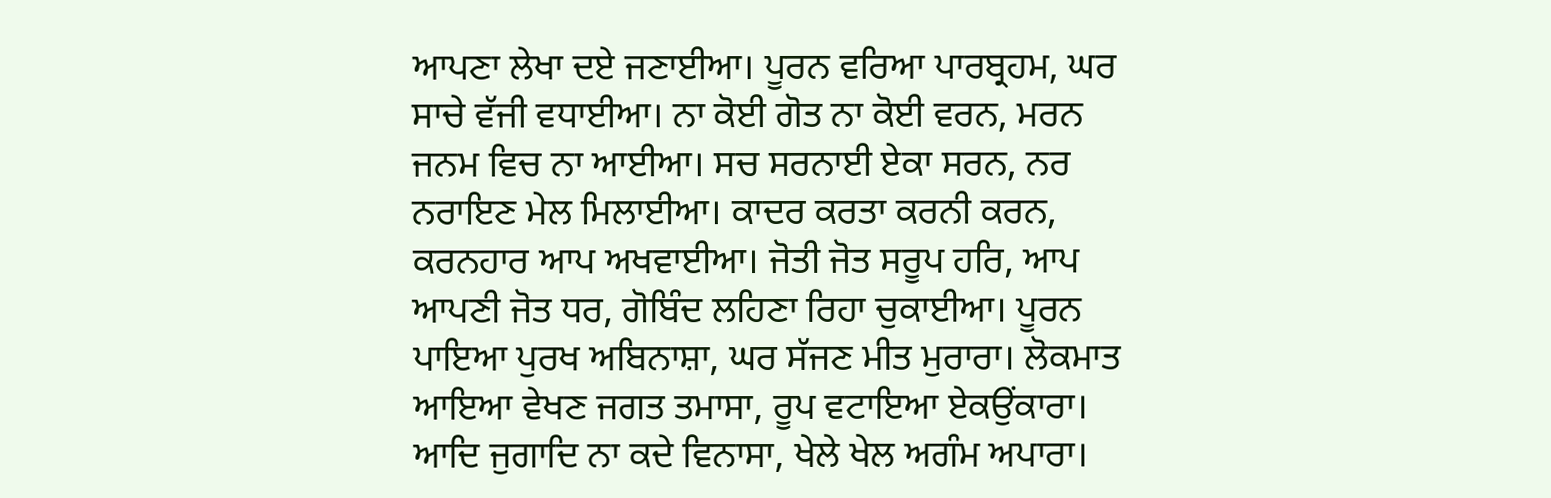ਆਪਣਾ ਲੇਖਾ ਦਏ ਜਣਾਈਆ। ਪੂਰਨ ਵਰਿਆ ਪਾਰਬ੍ਰਹਮ, ਘਰ ਸਾਚੇ ਵੱਜੀ ਵਧਾਈਆ। ਨਾ ਕੋਈ ਗੋਤ ਨਾ ਕੋਈ ਵਰਨ, ਮਰਨ ਜਨਮ ਵਿਚ ਨਾ ਆਈਆ। ਸਚ ਸਰਨਾਈ ਏਕਾ ਸਰਨ, ਨਰ ਨਰਾਇਣ ਮੇਲ ਮਿਲਾਈਆ। ਕਾਦਰ ਕਰਤਾ ਕਰਨੀ ਕਰਨ, ਕਰਨਹਾਰ ਆਪ ਅਖਵਾਈਆ। ਜੋਤੀ ਜੋਤ ਸਰੂਪ ਹਰਿ, ਆਪ ਆਪਣੀ ਜੋਤ ਧਰ, ਗੋਬਿੰਦ ਲਹਿਣਾ ਰਿਹਾ ਚੁਕਾਈਆ। ਪੂਰਨ ਪਾਇਆ ਪੁਰਖ ਅਬਿਨਾਸ਼ਾ, ਘਰ ਸੱਜਣ ਮੀਤ ਮੁਰਾਰਾ। ਲੋਕਮਾਤ ਆਇਆ ਵੇਖਣ ਜਗਤ ਤਮਾਸਾ, ਰੂਪ ਵਟਾਇਆ ਏਕਉਂਕਾਰਾ। ਆਦਿ ਜੁਗਾਦਿ ਨਾ ਕਦੇ ਵਿਨਾਸਾ, ਖੇਲੇ ਖੇਲ ਅਗੰਮ ਅਪਾਰਾ।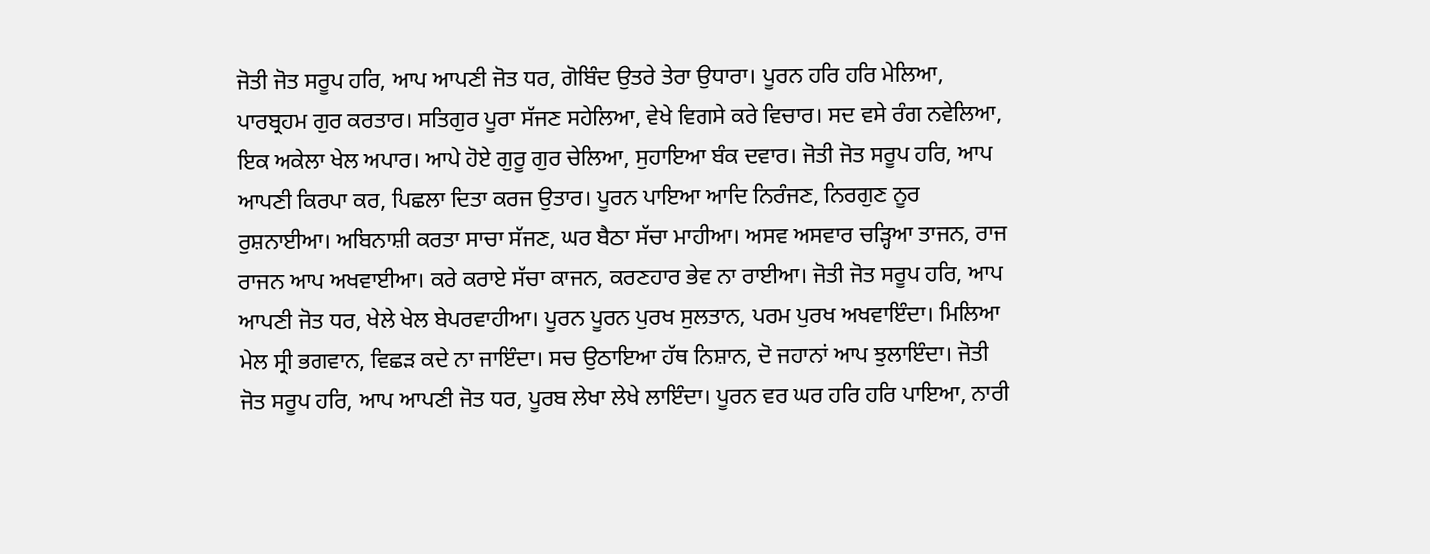ਜੋਤੀ ਜੋਤ ਸਰੂਪ ਹਰਿ, ਆਪ ਆਪਣੀ ਜੋਤ ਧਰ, ਗੋਬਿੰਦ ਉਤਰੇ ਤੇਰਾ ਉਧਾਰਾ। ਪੂਰਨ ਹਰਿ ਹਰਿ ਮੇਲਿਆ, ਪਾਰਬ੍ਰਹਮ ਗੁਰ ਕਰਤਾਰ। ਸਤਿਗੁਰ ਪੂਰਾ ਸੱਜਣ ਸਹੇਲਿਆ, ਵੇਖੇ ਵਿਗਸੇ ਕਰੇ ਵਿਚਾਰ। ਸਦ ਵਸੇ ਰੰਗ ਨਵੇਲਿਆ, ਇਕ ਅਕੇਲਾ ਖੇਲ ਅਪਾਰ। ਆਪੇ ਹੋਏ ਗੁਰੂ ਗੁਰ ਚੇਲਿਆ, ਸੁਹਾਇਆ ਬੰਕ ਦਵਾਰ। ਜੋਤੀ ਜੋਤ ਸਰੂਪ ਹਰਿ, ਆਪ ਆਪਣੀ ਕਿਰਪਾ ਕਰ, ਪਿਛਲਾ ਦਿਤਾ ਕਰਜ ਉਤਾਰ। ਪੂਰਨ ਪਾਇਆ ਆਦਿ ਨਿਰੰਜਣ, ਨਿਰਗੁਣ ਨੂਰ ਰੁਸ਼ਨਾਈਆ। ਅਬਿਨਾਸ਼ੀ ਕਰਤਾ ਸਾਚਾ ਸੱਜਣ, ਘਰ ਬੈਠਾ ਸੱਚਾ ਮਾਹੀਆ। ਅਸਵ ਅਸਵਾਰ ਚੜ੍ਹਿਆ ਤਾਜਨ, ਰਾਜ ਰਾਜਨ ਆਪ ਅਖਵਾਈਆ। ਕਰੇ ਕਰਾਏ ਸੱਚਾ ਕਾਜਨ, ਕਰਣਹਾਰ ਭੇਵ ਨਾ ਰਾਈਆ। ਜੋਤੀ ਜੋਤ ਸਰੂਪ ਹਰਿ, ਆਪ ਆਪਣੀ ਜੋਤ ਧਰ, ਖੇਲੇ ਖੇਲ ਬੇਪਰਵਾਹੀਆ। ਪੂਰਨ ਪੂਰਨ ਪੁਰਖ ਸੁਲਤਾਨ, ਪਰਮ ਪੁਰਖ ਅਖਵਾਇੰਦਾ। ਮਿਲਿਆ ਮੇਲ ਸ੍ਰੀ ਭਗਵਾਨ, ਵਿਛੜ ਕਦੇ ਨਾ ਜਾਇੰਦਾ। ਸਚ ਉਠਾਇਆ ਹੱਥ ਨਿਸ਼ਾਨ, ਦੋ ਜਹਾਨਾਂ ਆਪ ਝੁਲਾਇੰਦਾ। ਜੋਤੀ ਜੋਤ ਸਰੂਪ ਹਰਿ, ਆਪ ਆਪਣੀ ਜੋਤ ਧਰ, ਪੂਰਬ ਲੇਖਾ ਲੇਖੇ ਲਾਇੰਦਾ। ਪੂਰਨ ਵਰ ਘਰ ਹਰਿ ਹਰਿ ਪਾਇਆ, ਨਾਰੀ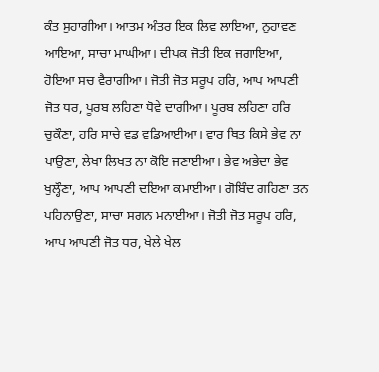ਕੰਤ ਸੁਹਾਗੀਆ। ਆਤਮ ਅੰਤਰ ਇਕ ਲਿਵ ਲਾਇਆ, ਨੁਹਾਵਣ ਆਇਆ, ਸਾਚਾ ਮਾਘੀਆ। ਦੀਪਕ ਜੋਤੀ ਇਕ ਜਗਾਇਆ, ਹੋਇਆ ਸਚ ਵੈਰਾਗੀਆ। ਜੋਤੀ ਜੋਤ ਸਰੂਪ ਹਰਿ, ਆਪ ਆਪਣੀ ਜੋਤ ਧਰ, ਪੂਰਬ ਲਹਿਣਾ ਧੋਵੇ ਦਾਗੀਆ। ਪੂਰਬ ਲਹਿਣਾ ਹਰਿ ਚੁਕੌਣਾ, ਹਰਿ ਸਾਚੇ ਵਡ ਵਡਿਆਈਆ। ਵਾਰ ਥਿਤ ਕਿਸੇ ਭੇਵ ਨਾ ਪਾਉਣਾ, ਲੇਖਾ ਲਿਖਤ ਨਾ ਕੋਇ ਜਣਾਈਆ। ਭੇਵ ਅਭੇਦਾ ਭੇਵ ਖੁਲ੍ਹੌਣਾ, ਆਪ ਆਪਣੀ ਦਇਆ ਕਮਾਈਆ। ਗੋਬਿੰਦ ਗਹਿਣਾ ਤਨ ਪਹਿਨਾਉਣਾ, ਸਾਚਾ ਸਗਨ ਮਨਾਈਆ। ਜੋਤੀ ਜੋਤ ਸਰੂਪ ਹਰਿ, ਆਪ ਆਪਣੀ ਜੋਤ ਧਰ, ਖੇਲੇ ਖੇਲ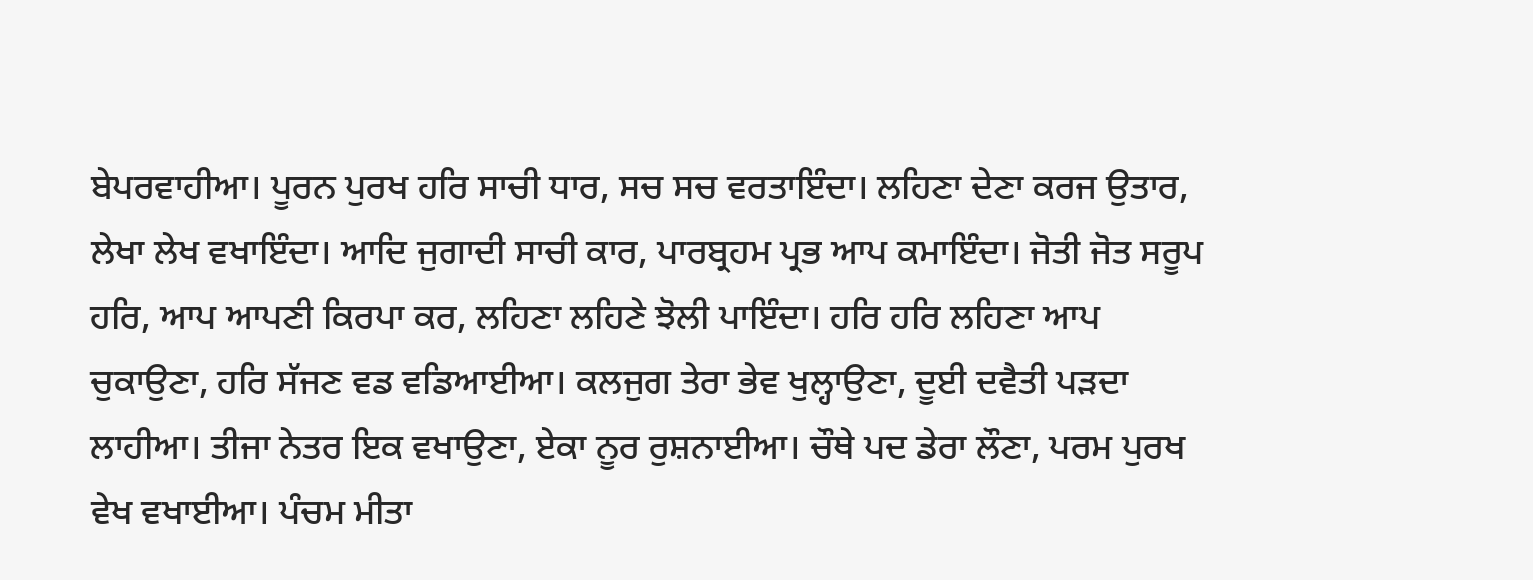ਬੇਪਰਵਾਹੀਆ। ਪੂਰਨ ਪੁਰਖ ਹਰਿ ਸਾਚੀ ਧਾਰ, ਸਚ ਸਚ ਵਰਤਾਇੰਦਾ। ਲਹਿਣਾ ਦੇਣਾ ਕਰਜ ਉਤਾਰ, ਲੇਖਾ ਲੇਖ ਵਖਾਇੰਦਾ। ਆਦਿ ਜੁਗਾਦੀ ਸਾਚੀ ਕਾਰ, ਪਾਰਬ੍ਰਹਮ ਪ੍ਰਭ ਆਪ ਕਮਾਇੰਦਾ। ਜੋਤੀ ਜੋਤ ਸਰੂਪ ਹਰਿ, ਆਪ ਆਪਣੀ ਕਿਰਪਾ ਕਰ, ਲਹਿਣਾ ਲਹਿਣੇ ਝੋਲੀ ਪਾਇੰਦਾ। ਹਰਿ ਹਰਿ ਲਹਿਣਾ ਆਪ ਚੁਕਾਉਣਾ, ਹਰਿ ਸੱਜਣ ਵਡ ਵਡਿਆਈਆ। ਕਲਜੁਗ ਤੇਰਾ ਭੇਵ ਖੁਲ੍ਹਾਉਣਾ, ਦੂਈ ਦਵੈਤੀ ਪੜਦਾ ਲਾਹੀਆ। ਤੀਜਾ ਨੇਤਰ ਇਕ ਵਖਾਉਣਾ, ਏਕਾ ਨੂਰ ਰੁਸ਼ਨਾਈਆ। ਚੌਥੇ ਪਦ ਡੇਰਾ ਲੌਣਾ, ਪਰਮ ਪੁਰਖ ਵੇਖ ਵਖਾਈਆ। ਪੰਚਮ ਮੀਤਾ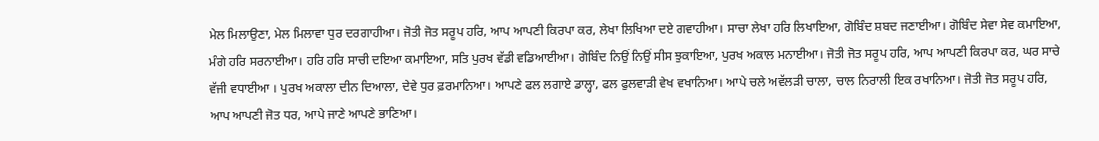ਮੇਲ ਮਿਲਾਉਣਾ, ਮੇਲ ਮਿਲਾਵਾ ਧੁਰ ਦਰਗਾਹੀਆ। ਜੋਤੀ ਜੋਤ ਸਰੂਪ ਹਰਿ, ਆਪ ਆਪਣੀ ਕਿਰਪਾ ਕਰ, ਲੇਖਾ ਲਿਖਿਆ ਦਏ ਗਵਾਹੀਆ। ਸਾਚਾ ਲੇਖਾ ਹਰਿ ਲਿਖਾਇਆ, ਗੋਬਿੰਦ ਸ਼ਬਦ ਜਣਾਈਆ। ਗੋਬਿੰਦ ਸੇਵਾ ਸੇਵ ਕਮਾਇਆ, ਮੰਗੇ ਹਰਿ ਸਰਨਾਈਆ। ਹਰਿ ਹਰਿ ਸਾਚੀ ਦਇਆ ਕਮਾਇਆ, ਸਤਿ ਪੁਰਖ ਵੱਡੀ ਵਡਿਆਈਆ। ਗੋਬਿੰਦ ਨਿਉਂ ਨਿਉਂ ਸੀਸ ਝੁਕਾਇਆ, ਪੁਰਖ ਅਕਾਲ ਮਨਾਈਆ। ਜੋਤੀ ਜੋਤ ਸਰੂਪ ਹਰਿ, ਆਪ ਆਪਣੀ ਕਿਰਪਾ ਕਰ, ਘਰ ਸਾਚੇ ਵੱਜੀ ਵਧਾਈਆ । ਪੁਰਖ ਅਕਾਲਾ ਦੀਨ ਦਿਆਲਾ, ਦੇਵੇ ਧੁਰ ਫ਼ਰਮਾਨਿਆ। ਆਪਣੇ ਫਲ ਲਗਾਏ ਡਾਲ੍ਹਾ, ਫਲ ਫੁਲਵਾੜੀ ਵੇਖ ਵਖਾਨਿਆ। ਆਪੇ ਚਲੇ ਅਵੱਲੜੀ ਚਾਲਾ, ਚਾਲ ਨਿਰਾਲੀ ਇਕ ਰਖਾਨਿਆ। ਜੋਤੀ ਜੋਤ ਸਰੂਪ ਹਰਿ, ਆਪ ਆਪਣੀ ਜੋਤ ਧਰ, ਆਪੇ ਜਾਣੇ ਆਪਣੇ ਭਾਣਿਆ।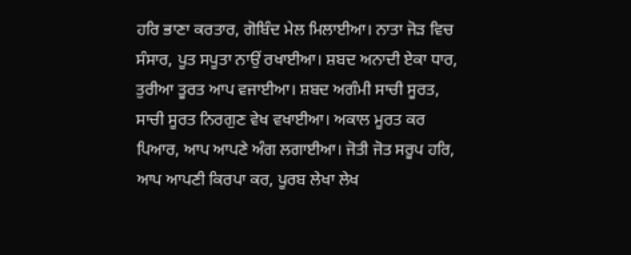ਹਰਿ ਭਾਣਾ ਕਰਤਾਰ, ਗੋਬਿੰਦ ਮੇਲ ਮਿਲਾਈਆ। ਨਾਤਾ ਜੋੜ ਵਿਚ ਸੰਸਾਰ, ਪੂਤ ਸਪੂਤਾ ਨਾਉਂ ਰਖਾਈਆ। ਸ਼ਬਦ ਅਨਾਦੀ ਏਕਾ ਧਾਰ, ਤੁਰੀਆ ਤੂਰਤ ਆਪ ਵਜਾਈਆ। ਸ਼ਬਦ ਅਗੰਮੀ ਸਾਚੀ ਸੂਰਤ, ਸਾਚੀ ਸੂਰਤ ਨਿਰਗੁਣ ਵੇਖ ਵਖਾਈਆ। ਅਕਾਲ ਮੂਰਤ ਕਰ ਪਿਆਰ, ਆਪ ਆਪਣੇ ਅੰਗ ਲਗਾਈਆ। ਜੋਤੀ ਜੋਤ ਸਰੂਪ ਹਰਿ, ਆਪ ਆਪਣੀ ਕਿਰਪਾ ਕਰ, ਪੂਰਬ ਲੇਖਾ ਲੇਖ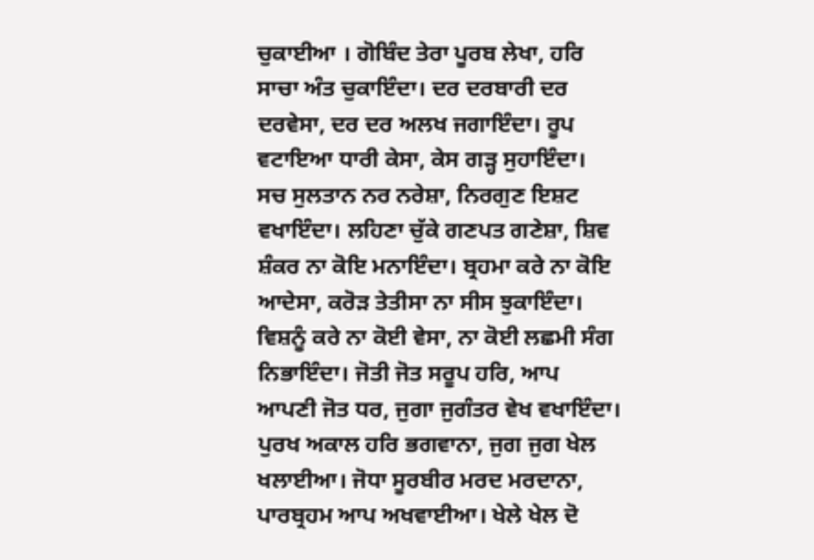ਚੁਕਾਈਆ । ਗੋਬਿੰਦ ਤੇਰਾ ਪੂਰਬ ਲੇਖਾ, ਹਰਿ ਸਾਚਾ ਅੰਤ ਚੁਕਾਇੰਦਾ। ਦਰ ਦਰਬਾਰੀ ਦਰ ਦਰਵੇਸਾ, ਦਰ ਦਰ ਅਲਖ ਜਗਾਇੰਦਾ। ਰੂਪ ਵਟਾਇਆ ਧਾਰੀ ਕੇਸਾ, ਕੇਸ ਗੜ੍ਹ ਸੁਹਾਇੰਦਾ। ਸਚ ਸੁਲਤਾਨ ਨਰ ਨਰੇਸ਼ਾ, ਨਿਰਗੁਣ ਇਸ਼ਟ ਵਖਾਇੰਦਾ। ਲਹਿਣਾ ਚੁੱਕੇ ਗਣਪਤ ਗਣੇਸ਼ਾ, ਸ਼ਿਵ ਸ਼ੰਕਰ ਨਾ ਕੋਇ ਮਨਾਇੰਦਾ। ਬ੍ਰਹਮਾ ਕਰੇ ਨਾ ਕੋਇ ਆਦੇਸਾ, ਕਰੋੜ ਤੇਤੀਸਾ ਨਾ ਸੀਸ ਝੁਕਾਇੰਦਾ। ਵਿਸ਼ਨੂੰ ਕਰੇ ਨਾ ਕੋਈ ਵੇਸਾ, ਨਾ ਕੋਈ ਲਛਮੀ ਸੰਗ ਨਿਭਾਇੰਦਾ। ਜੋਤੀ ਜੋਤ ਸਰੂਪ ਹਰਿ, ਆਪ ਆਪਣੀ ਜੋਤ ਧਰ, ਜੁਗਾ ਜੁਗੰਤਰ ਵੇਖ ਵਖਾਇੰਦਾ। ਪੁਰਖ ਅਕਾਲ ਹਰਿ ਭਗਵਾਨਾ, ਜੁਗ ਜੁਗ ਖੇਲ ਖਲਾਈਆ। ਜੋਧਾ ਸੂਰਬੀਰ ਮਰਦ ਮਰਦਾਨਾ, ਪਾਰਬ੍ਰਹਮ ਆਪ ਅਖਵਾਈਆ। ਖੇਲੇ ਖੇਲ ਦੋ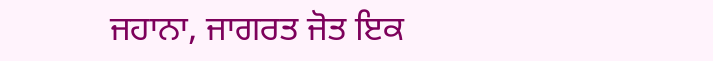ਜਹਾਨਾ, ਜਾਗਰਤ ਜੋਤ ਇਕ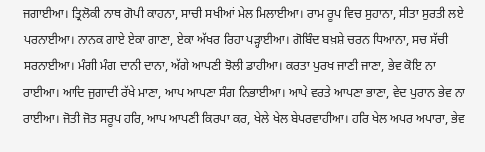ਜਗਾਈਆ। ਤ੍ਰਿਲੋਕੀ ਨਾਥ ਗੋਪੀ ਕਾਹਨਾ, ਸਾਚੀ ਸਖੀਆਂ ਮੇਲ ਮਿਲਾਈਆ। ਰਾਮ ਰੂਪ ਵਿਚ ਸੁਹਾਨਾ, ਸੀਤਾ ਸੁਰਤੀ ਲਏ ਪਰਨਾਈਆ। ਨਾਨਕ ਗਾਏ ਏਕਾ ਗਾਣਾ, ਏਕਾ ਅੱਖਰ ਰਿਹਾ ਪੜ੍ਹਾਈਆ। ਗੋਬਿੰਦ ਬਖ਼ਸ਼ੇ ਚਰਨ ਧਿਆਨਾ, ਸਚ ਸੱਚੀ ਸਰਨਾਈਆ। ਮੰਗੀ ਮੰਗ ਦਾਨੀ ਦਾਨਾ, ਅੱਗੇ ਆਪਣੀ ਝੋਲੀ ਡਾਹੀਆ। ਕਰਤਾ ਪੁਰਖ ਜਾਣੀ ਜਾਣਾ, ਭੇਵ ਕੋਇ ਨਾ ਰਾਈਆ। ਆਦਿ ਜੁਗਾਦੀ ਰੱਖੇ ਮਾਣਾ, ਆਪ ਆਪਣਾ ਸੰਗ ਨਿਭਾਈਆ। ਆਪੇ ਵਰਤੇ ਆਪਣਾ ਭਾਣਾ, ਵੇਦ ਪੁਰਾਨ ਭੇਵ ਨਾ ਰਾਈਆ। ਜੋਤੀ ਜੋਤ ਸਰੂਪ ਹਰਿ, ਆਪ ਆਪਣੀ ਕਿਰਪਾ ਕਰ, ਖੇਲੇ ਖੇਲ ਬੇਪਰਵਾਹੀਆ। ਹਰਿ ਖੇਲ ਅਪਰ ਅਪਾਰਾ, ਭੇਵ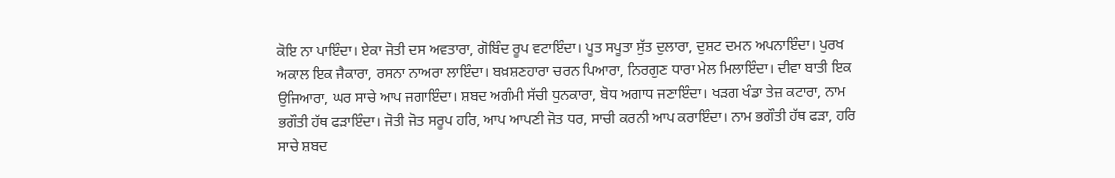ਕੋਇ ਨਾ ਪਾਇੰਦਾ। ਏਕਾ ਜੋਤੀ ਦਸ ਅਵਤਾਰਾ, ਗੋਬਿੰਦ ਰੂਪ ਵਟਾਇੰਦਾ। ਪੂਤ ਸਪੂਤਾ ਸੁੱਤ ਦੁਲਾਰਾ, ਦੁਸ਼ਟ ਦਮਨ ਅਪਨਾਇੰਦਾ। ਪੁਰਖ ਅਕਾਲ ਇਕ ਜੈਕਾਰਾ, ਰਸਨਾ ਨਾਅਰਾ ਲਾਇੰਦਾ। ਬਖ਼ਸ਼ਣਹਾਰਾ ਚਰਨ ਪਿਆਰਾ, ਨਿਰਗੁਣ ਧਾਰਾ ਮੇਲ ਮਿਲਾਇੰਦਾ। ਦੀਵਾ ਬਾਤੀ ਇਕ ਉਜਿਆਰਾ, ਘਰ ਸਾਚੇ ਆਪ ਜਗਾਇੰਦਾ। ਸ਼ਬਦ ਅਗੰਮੀ ਸੱਚੀ ਧੁਨਕਾਰਾ, ਬੋਧ ਅਗਾਧ ਜਣਾਇੰਦਾ। ਖੜਗ ਖੰਡਾ ਤੇਜ਼ ਕਟਾਰਾ, ਨਾਮ ਭਗੌਤੀ ਹੱਥ ਫੜਾਇੰਦਾ। ਜੋਤੀ ਜੋਤ ਸਰੂਪ ਹਰਿ, ਆਪ ਆਪਣੀ ਜੋਤ ਧਰ, ਸਾਚੀ ਕਰਨੀ ਆਪ ਕਰਾਇੰਦਾ। ਨਾਮ ਭਗੌਤੀ ਹੱਥ ਫੜਾ, ਹਰਿ ਸਾਚੇ ਸ਼ਬਦ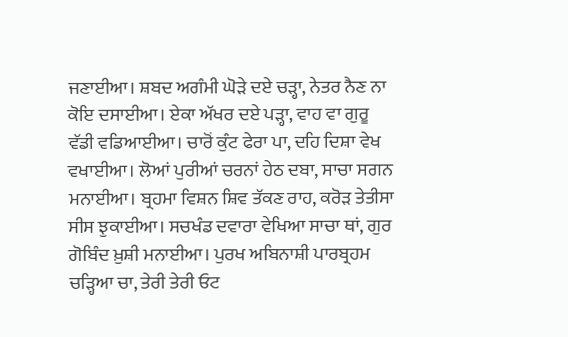ਜਣਾਈਆ। ਸ਼ਬਦ ਅਗੰਮੀ ਘੋੜੇ ਦਏ ਚੜ੍ਹਾ, ਨੇਤਰ ਨੈਣ ਨਾ ਕੋਇ ਦਸਾਈਆ। ਏਕਾ ਅੱਖਰ ਦਏ ਪੜ੍ਹਾ, ਵਾਹ ਵਾ ਗੁਰੂ ਵੱਡੀ ਵਡਿਆਈਆ। ਚਾਰੋਂ ਕੁੰਟ ਫੇਰਾ ਪਾ, ਦਹਿ ਦਿਸ਼ਾ ਵੇਖ ਵਖਾਈਆ। ਲੋਆਂ ਪੁਰੀਆਂ ਚਰਨਾਂ ਹੇਠ ਦਬਾ, ਸਾਚਾ ਸਗਨ ਮਨਾਈਆ। ਬ੍ਰਹਮਾ ਵਿਸ਼ਨ ਸ਼ਿਵ ਤੱਕਣ ਰਾਹ, ਕਰੋੜ ਤੇਤੀਸਾ ਸੀਸ ਝੁਕਾਈਆ। ਸਚਖੰਡ ਦਵਾਰਾ ਵੇਖਿਆ ਸਾਚਾ ਥਾਂ, ਗੁਰ ਗੋਬਿੰਦ ਖ਼ੁਸ਼ੀ ਮਨਾਈਆ। ਪੁਰਖ ਅਬਿਨਾਸ਼ੀ ਪਾਰਬ੍ਰਹਮ ਚੜ੍ਹਿਆ ਚਾ, ਤੇਰੀ ਤੇਰੀ ਓਟ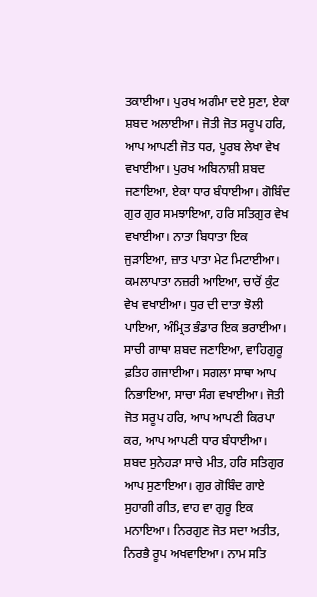ਤਕਾਈਆ। ਪੁਰਖ ਅਗੰਮਾ ਦਏ ਸੁਣਾ, ਏਕਾ ਸ਼ਬਦ ਅਲਾਈਆ। ਜੋਤੀ ਜੋਤ ਸਰੂਪ ਹਰਿ, ਆਪ ਆਪਣੀ ਜੋਤ ਧਰ, ਪੂਰਬ ਲੇਖਾ ਵੇਖ ਵਖਾਈਆ। ਪੁਰਖ ਅਬਿਨਾਸ਼ੀ ਸ਼ਬਦ ਜਣਾਇਆ, ਏਕਾ ਧਾਰ ਬੰਧਾਈਆ। ਗੋਬਿੰਦ ਗੁਰ ਗੁਰ ਸਮਝਾਇਆ, ਹਰਿ ਸਤਿਗੁਰ ਵੇਖ ਵਖਾਈਆ। ਨਾਤਾ ਬਿਧਾਤਾ ਇਕ ਜੁੜਾਇਆ, ਜ਼ਾਤ ਪਾਤਾ ਮੇਟ ਮਿਟਾਈਆ। ਕਮਲਾਪਾਤਾ ਨਜ਼ਰੀ ਆਇਆ, ਚਾਰੋਂ ਕੁੰਟ ਵੇਖ ਵਖਾਈਆ। ਧੁਰ ਦੀ ਦਾਤਾ ਝੋਲੀ ਪਾਇਆ, ਅੰਮ੍ਰਿਤ ਭੰਡਾਰ ਇਕ ਭਰਾਈਆ। ਸਾਚੀ ਗਾਥਾ ਸ਼ਬਦ ਜਣਾਇਆ, ਵਾਹਿਗੁਰੂ ਫ਼ਤਿਹ ਗਜਾਈਆ। ਸਗਲਾ ਸਾਥਾ ਆਪ ਨਿਭਾਇਆ, ਸਾਚਾ ਸੰਗ ਵਖਾਈਆ। ਜੋਤੀ ਜੋਤ ਸਰੂਪ ਹਰਿ, ਆਪ ਆਪਣੀ ਕਿਰਪਾ ਕਰ, ਆਪ ਆਪਣੀ ਧਾਰ ਬੰਧਾਈਆ। ਸ਼ਬਦ ਸੁਨੇਹੜਾ ਸਾਚੇ ਮੀਤ, ਹਰਿ ਸਤਿਗੁਰ ਆਪ ਸੁਣਾਇਆ। ਗੁਰ ਗੋਬਿੰਦ ਗਾਏ ਸੁਹਾਗੀ ਗੀਤ, ਵਾਹ ਵਾ ਗੁਰੂ ਇਕ ਮਨਾਇਆ। ਨਿਰਗੁਣ ਜੋਤ ਸਦਾ ਅਤੀਤ, ਨਿਰਭੈ ਰੂਪ ਅਖਵਾਇਆ। ਨਾਮ ਸਤਿ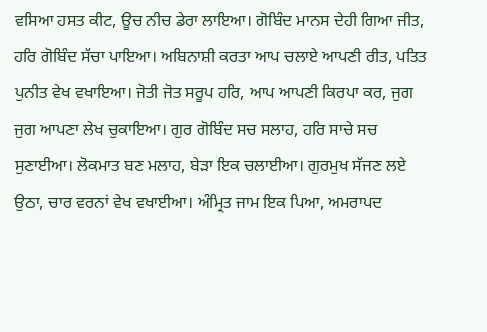ਵਸਿਆ ਹਸਤ ਕੀਟ, ਊਚ ਨੀਚ ਡੇਰਾ ਲਾਇਆ। ਗੋਬਿੰਦ ਮਾਨਸ ਦੇਹੀ ਗਿਆ ਜੀਤ, ਹਰਿ ਗੋਬਿੰਦ ਸੱਚਾ ਪਾਇਆ। ਅਬਿਨਾਸ਼ੀ ਕਰਤਾ ਆਪ ਚਲਾਏ ਆਪਣੀ ਰੀਤ, ਪਤਿਤ ਪੁਨੀਤ ਵੇਖ ਵਖਾਇਆ। ਜੋਤੀ ਜੋਤ ਸਰੂਪ ਹਰਿ, ਆਪ ਆਪਣੀ ਕਿਰਪਾ ਕਰ, ਜੁਗ ਜੁਗ ਆਪਣਾ ਲੇਖ ਚੁਕਾਇਆ। ਗੁਰ ਗੋਬਿੰਦ ਸਚ ਸਲਾਹ, ਹਰਿ ਸਾਚੇ ਸਚ ਸੁਣਾਈਆ। ਲੋਕਮਾਤ ਬਣ ਮਲਾਹ, ਬੇੜਾ ਇਕ ਚਲਾਈਆ। ਗੁਰਮੁਖ ਸੱਜਣ ਲਏ ਉਠਾ, ਚਾਰ ਵਰਨਾਂ ਵੇਖ ਵਖਾਈਆ। ਅੰਮ੍ਰਿਤ ਜਾਮ ਇਕ ਪਿਆ, ਅਮਰਾਪਦ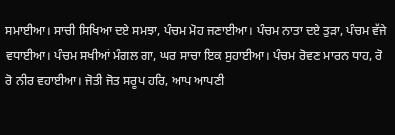ਸਮਾਈਆ। ਸਾਚੀ ਸਿਖਿਆ ਦਏ ਸਮਝਾ, ਪੰਚਮ ਮੋਹ ਜਣਾਈਆ। ਪੰਚਮ ਨਾਤਾ ਦਏ ਤੁੜਾ, ਪੰਚਮ ਵੱਜੇ ਵਧਾਈਆ। ਪੰਚਮ ਸਖੀਆਂ ਮੰਗਲ ਗਾ, ਘਰ ਸਾਚਾ ਇਕ ਸੁਹਾਈਆ। ਪੰਚਮ ਰੋਵਣ ਮਾਰਨ ਧਾਹ, ਰੋ ਰੋ ਨੀਰ ਵਹਾਈਆ। ਜੋਤੀ ਜੋਤ ਸਰੂਪ ਹਰਿ, ਆਪ ਆਪਣੀ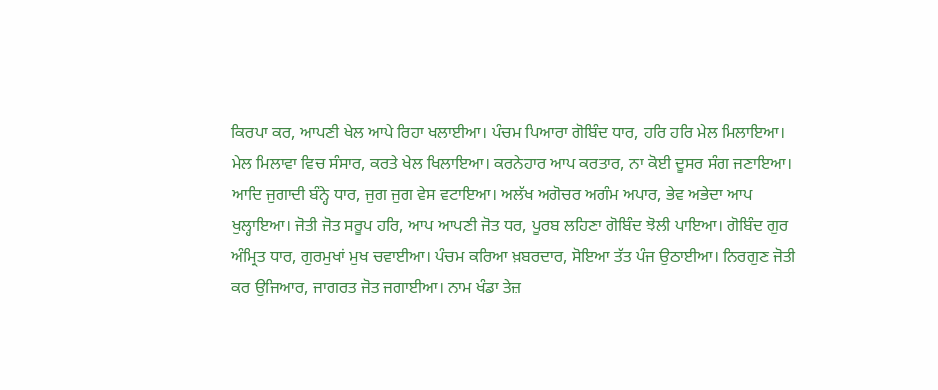ਕਿਰਪਾ ਕਰ, ਆਪਣੀ ਖੇਲ ਆਪੇ ਰਿਹਾ ਖਲਾਈਆ। ਪੰਚਮ ਪਿਆਰਾ ਗੋਬਿੰਦ ਧਾਰ, ਹਰਿ ਹਰਿ ਮੇਲ ਮਿਲਾਇਆ। ਮੇਲ ਮਿਲਾਵਾ ਵਿਚ ਸੰਸਾਰ, ਕਰਤੇ ਖੇਲ ਖਿਲਾਇਆ। ਕਰਨੇਹਾਰ ਆਪ ਕਰਤਾਰ, ਨਾ ਕੋਈ ਦੂਸਰ ਸੰਗ ਜਣਾਇਆ। ਆਦਿ ਜੁਗਾਦੀ ਬੰਨ੍ਹੇ ਧਾਰ, ਜੁਗ ਜੁਗ ਵੇਸ ਵਟਾਇਆ। ਅਲੱਖ ਅਗੋਚਰ ਅਗੰਮ ਅਪਾਰ, ਭੇਵ ਅਭੇਦਾ ਆਪ ਖੁਲ੍ਹਾਇਆ। ਜੋਤੀ ਜੋਤ ਸਰੂਪ ਹਰਿ, ਆਪ ਆਪਣੀ ਜੋਤ ਧਰ, ਪੂਰਬ ਲਹਿਣਾ ਗੋਬਿੰਦ ਝੋਲੀ ਪਾਇਆ। ਗੋਬਿੰਦ ਗੁਰ ਅੰਮ੍ਰਿਤ ਧਾਰ, ਗੁਰਮੁਖਾਂ ਮੁਖ ਚਵਾਈਆ। ਪੰਚਮ ਕਰਿਆ ਖ਼ਬਰਦਾਰ, ਸੋਇਆ ਤੱਤ ਪੰਜ ਉਠਾਈਆ। ਨਿਰਗੁਣ ਜੋਤੀ ਕਰ ਉਜਿਆਰ, ਜਾਗਰਤ ਜੋਤ ਜਗਾਈਆ। ਨਾਮ ਖੰਡਾ ਤੇਜ਼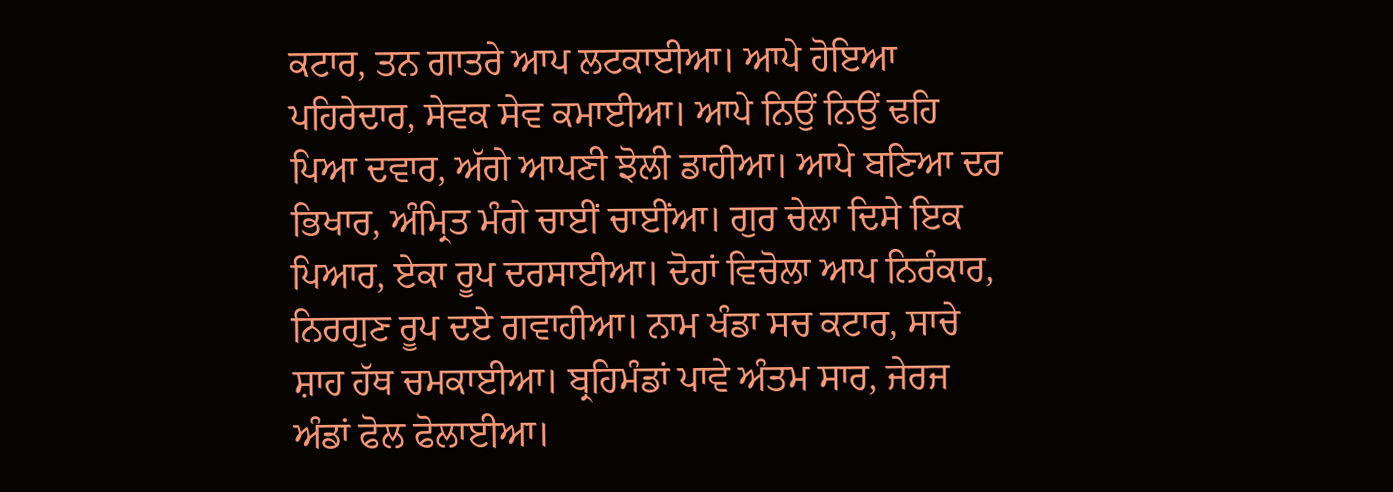ਕਟਾਰ, ਤਨ ਗਾਤਰੇ ਆਪ ਲਟਕਾਈਆ। ਆਪੇ ਹੋਇਆ ਪਹਿਰੇਦਾਰ, ਸੇਵਕ ਸੇਵ ਕਮਾਈਆ। ਆਪੇ ਨਿਉਂ ਨਿਉਂ ਢਹਿ ਪਿਆ ਦਵਾਰ, ਅੱਗੇ ਆਪਣੀ ਝੋਲੀ ਡਾਹੀਆ। ਆਪੇ ਬਣਿਆ ਦਰ ਭਿਖਾਰ, ਅੰਮ੍ਰਿਤ ਮੰਗੇ ਚਾਈਂ ਚਾਈਂਆ। ਗੁਰ ਚੇਲਾ ਦਿਸੇ ਇਕ ਪਿਆਰ, ਏਕਾ ਰੂਪ ਦਰਸਾਈਆ। ਦੋਹਾਂ ਵਿਚੋਲਾ ਆਪ ਨਿਰੰਕਾਰ, ਨਿਰਗੁਣ ਰੂਪ ਦਏ ਗਵਾਹੀਆ। ਨਾਮ ਖੰਡਾ ਸਚ ਕਟਾਰ, ਸਾਚੇ ਸ਼ਾਹ ਹੱਥ ਚਮਕਾਈਆ। ਬ੍ਰਹਿਮੰਡਾਂ ਪਾਵੇ ਅੰਤਮ ਸਾਰ, ਜੇਰਜ ਅੰਡਾਂ ਫੋਲ ਫੋਲਾਈਆ।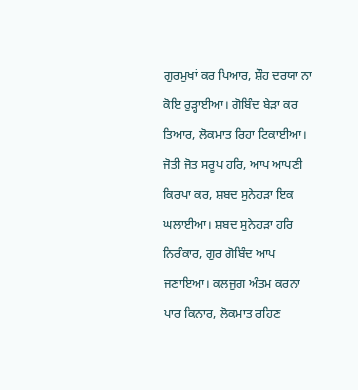ਗੁਰਮੁਖਾਂ ਕਰ ਪਿਆਰ, ਸ਼ੌਹ ਦਰਯਾ ਨਾ ਕੋਇ ਰੁੜ੍ਹਾਈਆ। ਗੋਬਿੰਦ ਬੇੜਾ ਕਰ ਤਿਆਰ, ਲੋਕਮਾਤ ਰਿਹਾ ਟਿਕਾਈਆ। ਜੋਤੀ ਜੋਤ ਸਰੂਪ ਹਰਿ, ਆਪ ਆਪਣੀ ਕਿਰਪਾ ਕਰ, ਸ਼ਬਦ ਸੁਨੇਹੜਾ ਇਕ ਘਲਾਈਆ। ਸ਼ਬਦ ਸੁਨੇਹੜਾ ਹਰਿ ਨਿਰੰਕਾਰ, ਗੁਰ ਗੋਬਿੰਦ ਆਪ ਜਣਾਇਆ। ਕਲਜੁਗ ਅੰਤਮ ਕਰਨਾ ਪਾਰ ਕਿਨਾਰ, ਲੋਕਮਾਤ ਰਹਿਣ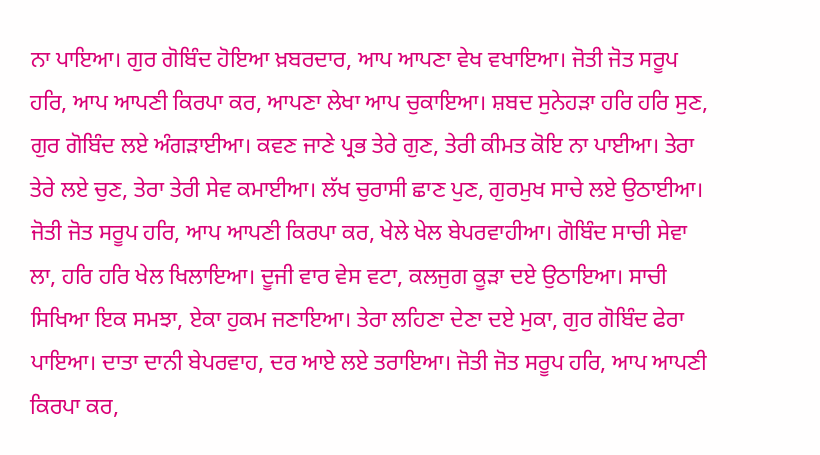ਨਾ ਪਾਇਆ। ਗੁਰ ਗੋਬਿੰਦ ਹੋਇਆ ਖ਼ਬਰਦਾਰ, ਆਪ ਆਪਣਾ ਵੇਖ ਵਖਾਇਆ। ਜੋਤੀ ਜੋਤ ਸਰੂਪ ਹਰਿ, ਆਪ ਆਪਣੀ ਕਿਰਪਾ ਕਰ, ਆਪਣਾ ਲੇਖਾ ਆਪ ਚੁਕਾਇਆ। ਸ਼ਬਦ ਸੁਨੇਹੜਾ ਹਰਿ ਹਰਿ ਸੁਣ, ਗੁਰ ਗੋਬਿੰਦ ਲਏ ਅੰਗੜਾਈਆ। ਕਵਣ ਜਾਣੇ ਪ੍ਰਭ ਤੇਰੇ ਗੁਣ, ਤੇਰੀ ਕੀਮਤ ਕੋਇ ਨਾ ਪਾਈਆ। ਤੇਰਾ ਤੇਰੇ ਲਏ ਚੁਣ, ਤੇਰਾ ਤੇਰੀ ਸੇਵ ਕਮਾਈਆ। ਲੱਖ ਚੁਰਾਸੀ ਛਾਣ ਪੁਣ, ਗੁਰਮੁਖ ਸਾਚੇ ਲਏ ਉਠਾਈਆ। ਜੋਤੀ ਜੋਤ ਸਰੂਪ ਹਰਿ, ਆਪ ਆਪਣੀ ਕਿਰਪਾ ਕਰ, ਖੇਲੇ ਖੇਲ ਬੇਪਰਵਾਹੀਆ। ਗੋਬਿੰਦ ਸਾਚੀ ਸੇਵਾ ਲਾ, ਹਰਿ ਹਰਿ ਖੇਲ ਖਿਲਾਇਆ। ਦੂਜੀ ਵਾਰ ਵੇਸ ਵਟਾ, ਕਲਜੁਗ ਕੂੜਾ ਦਏ ਉਠਾਇਆ। ਸਾਚੀ ਸਿਖਿਆ ਇਕ ਸਮਝਾ, ਏਕਾ ਹੁਕਮ ਜਣਾਇਆ। ਤੇਰਾ ਲਹਿਣਾ ਦੇਣਾ ਦਏ ਮੁਕਾ, ਗੁਰ ਗੋਬਿੰਦ ਫੇਰਾ ਪਾਇਆ। ਦਾਤਾ ਦਾਨੀ ਬੇਪਰਵਾਹ, ਦਰ ਆਏ ਲਏ ਤਰਾਇਆ। ਜੋਤੀ ਜੋਤ ਸਰੂਪ ਹਰਿ, ਆਪ ਆਪਣੀ ਕਿਰਪਾ ਕਰ,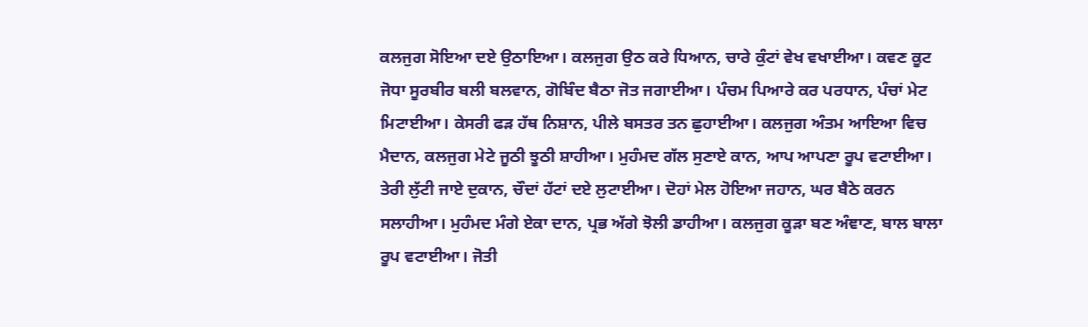ਕਲਜੁਗ ਸੋਇਆ ਦਏ ਉਠਾਇਆ। ਕਲਜੁਗ ਉਠ ਕਰੇ ਧਿਆਨ, ਚਾਰੇ ਕੁੰਟਾਂ ਵੇਖ ਵਖਾਈਆ। ਕਵਣ ਕੂਟ ਜੋਧਾ ਸੂਰਬੀਰ ਬਲੀ ਬਲਵਾਨ, ਗੋਬਿੰਦ ਬੈਠਾ ਜੋਤ ਜਗਾਈਆ। ਪੰਚਮ ਪਿਆਰੇ ਕਰ ਪਰਧਾਨ, ਪੰਚਾਂ ਮੇਟ ਮਿਟਾਈਆ। ਕੇਸਰੀ ਫੜ ਹੱਥ ਨਿਸ਼ਾਨ, ਪੀਲੇ ਬਸਤਰ ਤਨ ਛੁਹਾਈਆ। ਕਲਜੁਗ ਅੰਤਮ ਆਇਆ ਵਿਚ ਮੈਦਾਨ, ਕਲਜੁਗ ਮੇਟੇ ਜੂਠੀ ਝੂਠੀ ਸ਼ਾਹੀਆ। ਮੁਹੰਮਦ ਗੱਲ ਸੁਣਾਏ ਕਾਨ, ਆਪ ਆਪਣਾ ਰੂਪ ਵਟਾਈਆ। ਤੇਰੀ ਲੁੱਟੀ ਜਾਏ ਦੁਕਾਨ, ਚੌਦਾਂ ਹੱਟਾਂ ਦਏ ਲੁਟਾਈਆ। ਦੋਹਾਂ ਮੇਲ ਹੋਇਆ ਜਹਾਨ, ਘਰ ਬੈਠੇ ਕਰਨ ਸਲਾਹੀਆ। ਮੁਹੰਮਦ ਮੰਗੇ ਏਕਾ ਦਾਨ, ਪ੍ਰਭ ਅੱਗੇ ਝੋਲੀ ਡਾਹੀਆ। ਕਲਜੁਗ ਕੂੜਾ ਬਣ ਅੰਞਾਣ, ਬਾਲ ਬਾਲਾ ਰੂਪ ਵਟਾਈਆ। ਜੋਤੀ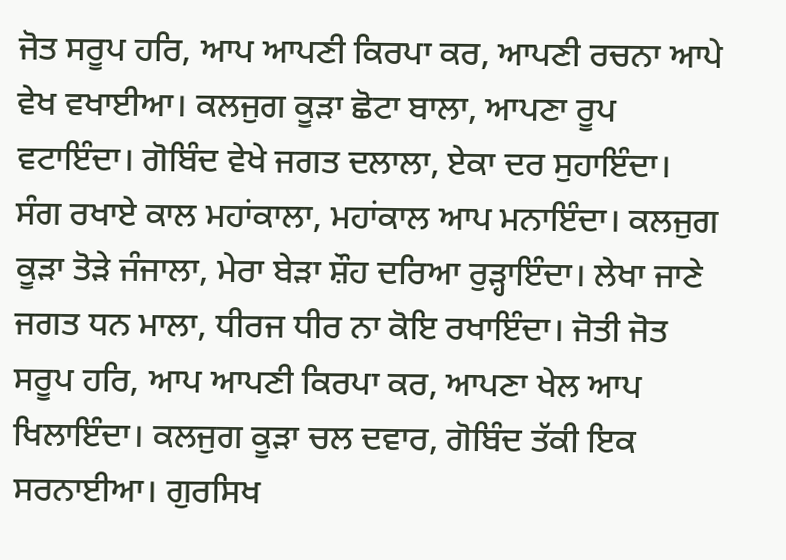ਜੋਤ ਸਰੂਪ ਹਰਿ, ਆਪ ਆਪਣੀ ਕਿਰਪਾ ਕਰ, ਆਪਣੀ ਰਚਨਾ ਆਪੇ ਵੇਖ ਵਖਾਈਆ। ਕਲਜੁਗ ਕੂੜਾ ਛੋਟਾ ਬਾਲਾ, ਆਪਣਾ ਰੂਪ ਵਟਾਇੰਦਾ। ਗੋਬਿੰਦ ਵੇਖੇ ਜਗਤ ਦਲਾਲਾ, ਏਕਾ ਦਰ ਸੁਹਾਇੰਦਾ। ਸੰਗ ਰਖਾਏ ਕਾਲ ਮਹਾਂਕਾਲਾ, ਮਹਾਂਕਾਲ ਆਪ ਮਨਾਇੰਦਾ। ਕਲਜੁਗ ਕੂੜਾ ਤੋੜੇ ਜੰਜਾਲਾ, ਮੇਰਾ ਬੇੜਾ ਸ਼ੌਹ ਦਰਿਆ ਰੁੜ੍ਹਾਇੰਦਾ। ਲੇਖਾ ਜਾਣੇ ਜਗਤ ਧਨ ਮਾਲਾ, ਧੀਰਜ ਧੀਰ ਨਾ ਕੋਇ ਰਖਾਇੰਦਾ। ਜੋਤੀ ਜੋਤ ਸਰੂਪ ਹਰਿ, ਆਪ ਆਪਣੀ ਕਿਰਪਾ ਕਰ, ਆਪਣਾ ਖੇਲ ਆਪ ਖਿਲਾਇੰਦਾ। ਕਲਜੁਗ ਕੂੜਾ ਚਲ ਦਵਾਰ, ਗੋਬਿੰਦ ਤੱਕੀ ਇਕ ਸਰਨਾਈਆ। ਗੁਰਸਿਖ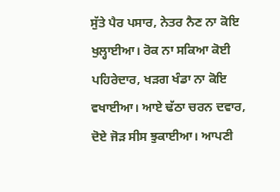ਸੁੱਤੇ ਪੈਰ ਪਸਾਰ, ਨੇਤਰ ਨੈਣ ਨਾ ਕੋਇ ਖੁਲ੍ਹਾਈਆ। ਰੋਕ ਨਾ ਸਕਿਆ ਕੋਈ ਪਹਿਰੇਦਾਰ, ਖੜਗ ਖੰਡਾ ਨਾ ਕੋਇ ਵਖਾਈਆ। ਆਏ ਢੱਠਾ ਚਰਨ ਦਵਾਰ, ਦੋਏ ਜੋੜ ਸੀਸ ਝੁਕਾਈਆ। ਆਪਣੀ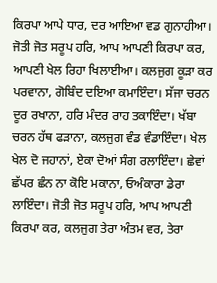ਕਿਰਪਾ ਆਪੇ ਧਾਰ, ਦਰ ਆਇਆ ਵਡ ਗੁਨਾਹੀਆ। ਜੋਤੀ ਜੋਤ ਸਰੂਪ ਹਰਿ, ਆਪ ਆਪਣੀ ਕਿਰਪਾ ਕਰ, ਆਪਣੀ ਖੇਲ ਰਿਹਾ ਖਿਲਾਈਆ। ਕਲਜੁਗ ਕੂੜਾ ਕਰ ਪਰਵਾਨਾ, ਗੋਬਿੰਦ ਦਇਆ ਕਮਾਇੰਦਾ। ਸੱਜਾ ਚਰਨ ਦੂਰ ਰਖਾਨਾ, ਹਰਿ ਮੰਦਰ ਰਾਹ ਤਕਾਇੰਦਾ। ਖੱਬਾ ਚਰਨ ਹੱਥ ਫੜਾਨਾ, ਕਲਜੁਗ ਵੰਡ ਵੰਡਾਇੰਦਾ। ਖੇਲ ਖੇਲ ਦੋ ਜਹਾਨਾਂ, ਏਕਾ ਦੋਆਂ ਸੰਗ ਰਲਾਇੰਦਾ। ਛੇਵਾਂ ਛੱਪਰ ਛੰਨ ਨਾ ਕੋਇ ਮਕਾਨਾ, ਓਅੰਕਾਰਾ ਡੇਰਾ ਲਾਇੰਦਾ। ਜੋਤੀ ਜੋਤ ਸਰੂਪ ਹਰਿ, ਆਪ ਆਪਣੀ ਕਿਰਪਾ ਕਰ, ਕਲਜੁਗ ਤੇਰਾ ਅੰਤਮ ਵਰ, ਤੇਰਾ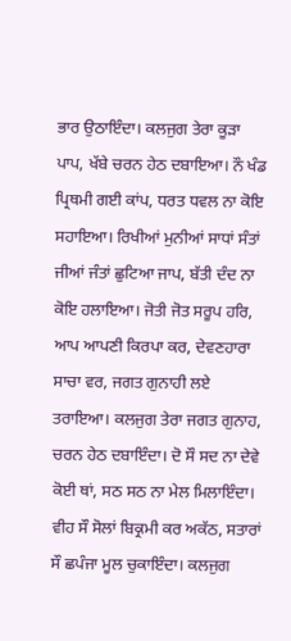ਭਾਰ ਉਠਾਇੰਦਾ। ਕਲਜੁਗ ਤੇਰਾ ਕੂੜਾ ਪਾਪ, ਖੱਬੇ ਚਰਨ ਹੇਠ ਦਬਾਇਆ। ਨੌ ਖੰਡ ਪ੍ਰਿਥਮੀ ਗਈ ਕਾਂਪ, ਧਰਤ ਧਵਲ ਨਾ ਕੋਇ ਸਹਾਇਆ। ਰਿਖੀਆਂ ਮੁਨੀਆਂ ਸਾਧਾਂ ਸੰਤਾਂ ਜੀਆਂ ਜੰਤਾਂ ਛੁਟਿਆ ਜਾਪ, ਬੱਤੀ ਦੰਦ ਨਾ ਕੋਇ ਹਲਾਇਆ। ਜੋਤੀ ਜੋਤ ਸਰੂਪ ਹਰਿ, ਆਪ ਆਪਣੀ ਕਿਰਪਾ ਕਰ, ਦੇਵਣਹਾਰਾ ਸਾਚਾ ਵਰ, ਜਗਤ ਗੁਨਾਹੀ ਲਏ ਤਰਾਇਆ। ਕਲਜੁਗ ਤੇਰਾ ਜਗਤ ਗੁਨਾਹ, ਚਰਨ ਹੇਠ ਦਬਾਇੰਦਾ। ਦੋ ਸੌ ਸਦ ਨਾ ਦੇਵੇ ਕੋਈ ਥਾਂ, ਸਠ ਸਠ ਨਾ ਮੇਲ ਮਿਲਾਇੰਦਾ। ਵੀਹ ਸੌ ਸੋਲਾਂ ਬਿਕ੍ਰਮੀ ਕਰ ਅਕੱਠ, ਸਤਾਰਾਂ ਸੌ ਛਪੰਜਾ ਮੂਲ ਚੁਕਾਇੰਦਾ। ਕਲਜੁਗ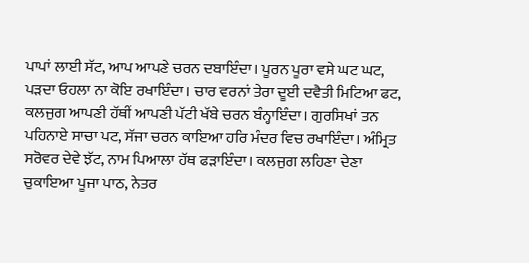ਪਾਪਾਂ ਲਾਈ ਸੱਟ, ਆਪ ਆਪਣੇ ਚਰਨ ਦਬਾਇੰਦਾ। ਪੂਰਨ ਪੂਰਾ ਵਸੇ ਘਟ ਘਟ, ਪੜਦਾ ਓਹਲਾ ਨਾ ਕੋਇ ਰਖਾਇੰਦਾ। ਚਾਰ ਵਰਨਾਂ ਤੇਰਾ ਦੂਈ ਦਵੈਤੀ ਮਿਟਿਆ ਫਟ, ਕਲਜੁਗ ਆਪਣੀ ਹੱਥੀਂ ਆਪਣੀ ਪੱਟੀ ਖੱਬੇ ਚਰਨ ਬੰਨ੍ਹਾਇੰਦਾ। ਗੁਰਸਿਖਾਂ ਤਨ ਪਹਿਨਾਏ ਸਾਚਾ ਪਟ, ਸੱਜਾ ਚਰਨ ਕਾਇਆ ਹਰਿ ਮੰਦਰ ਵਿਚ ਰਖਾਇੰਦਾ। ਅੰਮ੍ਰਿਤ ਸਰੋਵਰ ਦੇਵੇ ਝੱਟ, ਨਾਮ ਪਿਆਲਾ ਹੱਥ ਫੜਾਇੰਦਾ। ਕਲਜੁਗ ਲਹਿਣਾ ਦੇਣਾ ਚੁਕਾਇਆ ਪੂਜਾ ਪਾਠ, ਨੇਤਰ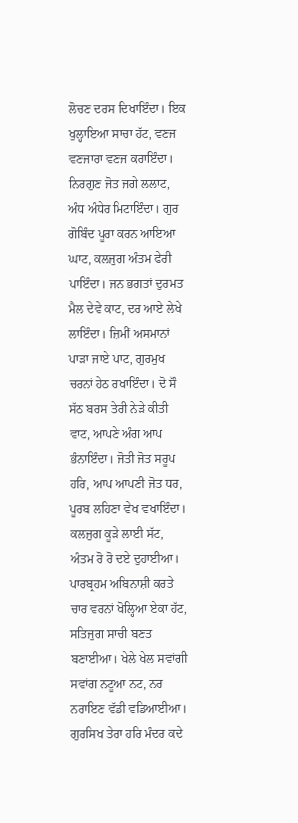ਲੋਚਣ ਦਰਸ ਦਿਖਾਇੰਦਾ। ਇਕ ਖੁਲ੍ਹਾਇਆ ਸਾਚਾ ਹੱਟ, ਵਣਜ ਵਣਜਾਰਾ ਵਣਜ ਕਰਾਇੰਦਾ। ਨਿਰਗੁਣ ਜੋਤ ਜਗੇ ਲਲਾਟ, ਅੰਧ ਅੰਧੇਰ ਮਿਟਾਇੰਦਾ। ਗੁਰ ਗੋਬਿੰਦ ਪੂਰਾ ਕਰਨ ਆਇਆ ਘਾਟ, ਕਲਜੁਗ ਅੰਤਮ ਫੇਰੀ ਪਾਇੰਦਾ। ਜਨ ਭਗਤਾਂ ਦੁਰਮਤ ਮੈਲ ਦੇਵੇ ਕਾਟ, ਦਰ ਆਏ ਲੇਖੇ ਲਾਇੰਦਾ। ਜ਼ਿਮੀਂ ਅਸਮਾਨਾਂ ਪਾੜਾ ਜਾਏ ਪਾਟ, ਗੁਰਮੁਖ ਚਰਨਾਂ ਹੇਠ ਰਖਾਇੰਦਾ। ਦੋ ਸੌ ਸੱਠ ਬਰਸ ਤੇਰੀ ਨੇੜੇ ਕੀਤੀ ਵਾਟ, ਆਪਣੇ ਅੰਗ ਆਪ ਭੰਨਾਇੰਦਾ। ਜੋਤੀ ਜੋਤ ਸਰੂਪ ਹਰਿ, ਆਪ ਆਪਣੀ ਜੋਤ ਧਰ, ਪੂਰਬ ਲਹਿਣਾ ਵੇਖ ਵਖਾਇੰਦਾ। ਕਲਜੁਗ ਕੂੜੇ ਲਾਈ ਸੱਟ, ਅੰਤਮ ਰੋ ਰੋ ਦਏ ਦੁਹਾਈਆ। ਪਾਰਬ੍ਰਹਮ ਅਬਿਨਾਸ਼ੀ ਕਰਤੇ ਚਾਰ ਵਰਨਾਂ ਖੋਲ੍ਹਿਆ ਏਕਾ ਹੱਟ, ਸਤਿਜੁਗ ਸਾਚੀ ਬਣਤ ਬਣਾਈਆ। ਖੇਲੇ ਖੇਲ ਸਵਾਂਗੀ ਸਵਾਂਗ ਨਟੂਆ ਨਟ, ਨਰ ਨਰਾਇਣ ਵੱਡੀ ਵਡਿਆਈਆ। ਗੁਰਸਿਖ ਤੇਰਾ ਹਰਿ ਮੰਦਰ ਕਦੇ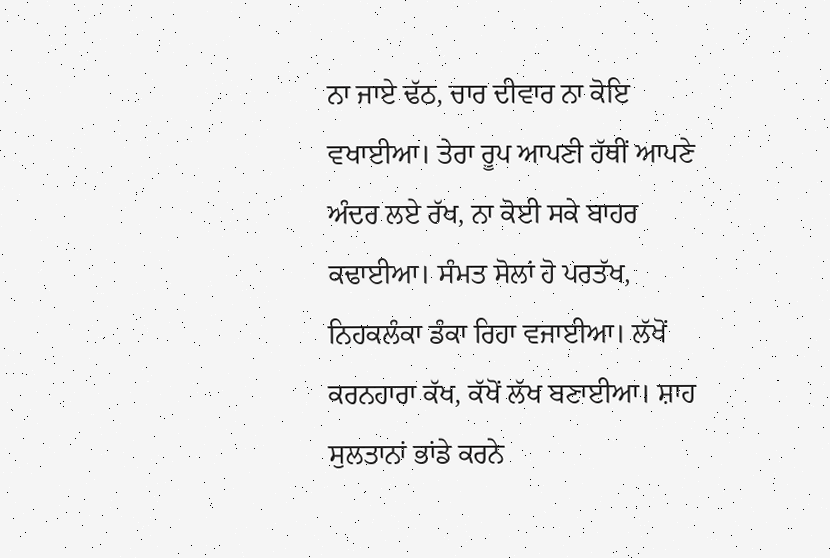ਨਾ ਜਾਏ ਢੱਠ, ਚਾਰ ਦੀਵਾਰ ਨਾ ਕੋਇ ਵਖਾਈਆ। ਤੇਰਾ ਰੂਪ ਆਪਣੀ ਹੱਥੀਂ ਆਪਣੇ ਅੰਦਰ ਲਏ ਰੱਖ, ਨਾ ਕੋਈ ਸਕੇ ਬਾਹਰ ਕਢਾਈਆ। ਸੰਮਤ ਸੋਲਾਂ ਹੋ ਪਰਤੱਖ, ਨਿਹਕਲੰਕਾ ਡੰਕਾ ਰਿਹਾ ਵਜਾਈਆ। ਲੱਖੋਂ ਕਰਨਹਾਰਾ ਕੱਖ, ਕੱਖੋਂ ਲੱਖ ਬਣਾਈਆ। ਸ਼ਾਹ ਸੁਲਤਾਨਾਂ ਭਾਂਡੇ ਕਰਨੇ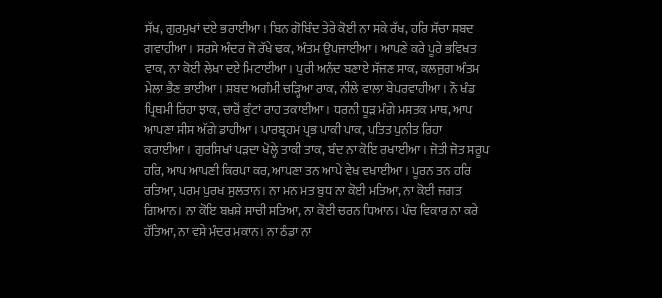ਸੱਖ, ਗੁਰਮੁਖਾਂ ਦਏ ਭਰਾਈਆ। ਬਿਨ ਗੋਬਿੰਦ ਤੇਰੇ ਕੋਈ ਨਾ ਸਕੇ ਰੱਖ, ਹਰਿ ਸੱਚਾ ਸ਼ਬਦ ਗਵਾਹੀਆ। ਸਰਸੇ ਅੰਦਰ ਜੋ ਰੱਖੇ ਢਕ, ਅੰਤਮ ਉਪਜਾਈਆ। ਆਪਣੇ ਕਰੇ ਪੂਰੇ ਭਵਿਖਤ ਵਾਕ, ਨਾ ਕੋਈ ਲੇਖਾ ਦਏ ਮਿਟਾਈਆ। ਪੁਰੀ ਅਨੰਦ ਬਣਾਏ ਸੱਜਣ ਸਾਕ, ਕਲਜੁਗ ਅੰਤਮ ਮੇਲਾ ਭੈਣ ਭਾਈਆ। ਸ਼ਬਦ ਅਗੰਮੀ ਚੜ੍ਹਿਆ ਰਾਕ, ਨੀਲੇ ਵਾਲਾ ਬੇਪਰਵਾਹੀਆ। ਨੌ ਖੰਡ ਪ੍ਰਿਥਮੀ ਰਿਹਾ ਝਾਕ, ਚਾਰੋਂ ਕੁੰਟਾਂ ਰਾਹ ਤਕਾਈਆ। ਧਰਨੀ ਧੂੜ ਮੰਗੇ ਮਸਤਕ ਮਾਥ, ਆਪ ਆਪਣਾ ਸੀਸ ਅੱਗੇ ਡਾਹੀਆ। ਪਾਰਬ੍ਰਹਮ ਪ੍ਰਭ ਪਾਕੀ ਪਾਕ, ਪਤਿਤ ਪੁਨੀਤ ਰਿਹਾ ਕਰਾਈਆ। ਗੁਰਸਿਖਾਂ ਪੜਦਾ ਖੋਲ੍ਹੇ ਤਾਕੀ ਤਾਕ, ਬੰਦ ਨਾ ਕੋਇ ਰਖਾਈਆ। ਜੋਤੀ ਜੋਤ ਸਰੂਪ ਹਰਿ, ਆਪ ਆਪਣੀ ਕਿਰਪਾ ਕਰ, ਆਪਣਾ ਤਨ ਆਪੇ ਵੇਖ ਵਖਾਈਆ। ਪੂਰਨ ਤਨ ਹਰਿ ਰਤਿਆ, ਪਰਮ ਪੁਰਖ ਸੁਲਤਾਨ। ਨਾ ਮਨ ਮਤ ਬੁਧ ਨਾ ਕੋਈ ਮਤਿਆ, ਨਾ ਕੋਈ ਜਗਤ ਗਿਆਨ। ਨਾ ਕੋਇ ਬਖ਼ਸ਼ੇ ਸਾਚੀ ਸਤਿਆ, ਨਾ ਕੋਈ ਚਰਨ ਧਿਆਨ। ਪੰਚ ਵਿਕਾਰ ਨਾ ਕਰੇ ਹੱਤਿਆ, ਨਾ ਵਸੇ ਮੰਦਰ ਮਕਾਨ। ਨਾ ਠੰਡਾ ਨਾ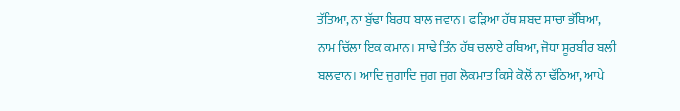ਤੱਤਿਆ, ਨਾ ਬੁੱਢਾ ਬਿਰਧ ਬਾਲ ਜਵਾਨ। ਫੜਿਆ ਹੱਥ ਸ਼ਬਦ ਸਾਚਾ ਭੱਥਿਆ, ਨਾਮ ਚਿੱਲਾ ਇਕ ਕਮਾਨ। ਸਾਢੇ ਤਿੰਨ ਹੱਥ ਚਲਾਏ ਰਥਿਆ, ਜੋਧਾ ਸੂਰਬੀਰ ਬਲੀ ਬਲਵਾਨ। ਆਦਿ ਜੁਗਾਦਿ ਜੁਗ ਜੁਗ ਲੋਕਮਾਤ ਕਿਸੇ ਕੋਲੋਂ ਨਾ ਢੱਠਿਆ, ਆਪੇ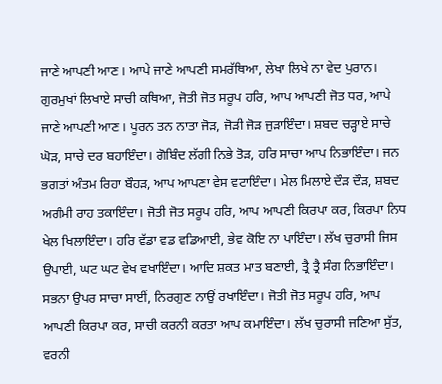ਜਾਣੇ ਆਪਣੀ ਆਣ। ਆਪੇ ਜਾਣੇ ਆਪਣੀ ਸਮਰੱਥਿਆ, ਲੇਖਾ ਲਿਖੇ ਨਾ ਵੇਦ ਪੁਰਾਨ। ਗੁਰਮੁਖਾਂ ਲਿਖਾਏ ਸਾਚੀ ਕਥਿਆ, ਜੋਤੀ ਜੋਤ ਸਰੂਪ ਹਰਿ, ਆਪ ਆਪਣੀ ਜੋਤ ਧਰ, ਆਪੇ ਜਾਣੇ ਆਪਣੀ ਆਣ। ਪੂਰਨ ਤਨ ਨਾਤਾ ਜੋੜ, ਜੋੜੀ ਜੋੜ ਜੁੜਾਇੰਦਾ। ਸ਼ਬਦ ਚੜ੍ਹਾਏ ਸਾਚੇ ਘੋੜ, ਸਾਚੇ ਦਰ ਬਹਾਇੰਦਾ। ਗੋਬਿੰਦ ਲੱਗੀ ਨਿਭੇ ਤੋੜ, ਹਰਿ ਸਾਚਾ ਆਪ ਨਿਭਾਇੰਦਾ। ਜਨ ਭਗਤਾਂ ਅੰਤਮ ਰਿਹਾ ਬੌਹੜ, ਆਪ ਆਪਣਾ ਵੇਸ ਵਟਾਇੰਦਾ। ਮੇਲ ਮਿਲਾਏ ਦੌੜ ਦੌੜ, ਸ਼ਬਦ ਅਗੰਮੀ ਰਾਹ ਤਕਾਇੰਦਾ। ਜੋਤੀ ਜੋਤ ਸਰੂਪ ਹਰਿ, ਆਪ ਆਪਣੀ ਕਿਰਪਾ ਕਰ, ਕਿਰਪਾ ਨਿਧ ਖੇਲ ਖਿਲਾਇੰਦਾ। ਹਰਿ ਵੱਡਾ ਵਡ ਵਡਿਆਈ, ਭੇਵ ਕੋਇ ਨਾ ਪਾਇੰਦਾ। ਲੱਖ ਚੁਰਾਸੀ ਜਿਸ ਉਪਾਈ, ਘਟ ਘਟ ਵੇਖ ਵਖਾਇੰਦਾ। ਆਦਿ ਸ਼ਕਤ ਮਾਤ ਬਣਾਈ, ਤ੍ਰੈ ਤ੍ਰੈ ਸੰਗ ਨਿਭਾਇੰਦਾ। ਸਭਨਾ ਉਪਰ ਸਾਚਾ ਸਾਈਂ, ਨਿਰਗੁਣ ਨਾਉਂ ਰਖਾਇੰਦਾ। ਜੋਤੀ ਜੋਤ ਸਰੂਪ ਹਰਿ, ਆਪ ਆਪਣੀ ਕਿਰਪਾ ਕਰ, ਸਾਚੀ ਕਰਨੀ ਕਰਤਾ ਆਪ ਕਮਾਇੰਦਾ। ਲੱਖ ਚੁਰਾਸੀ ਜਣਿਆ ਸੁੱਤ, ਵਰਨੀ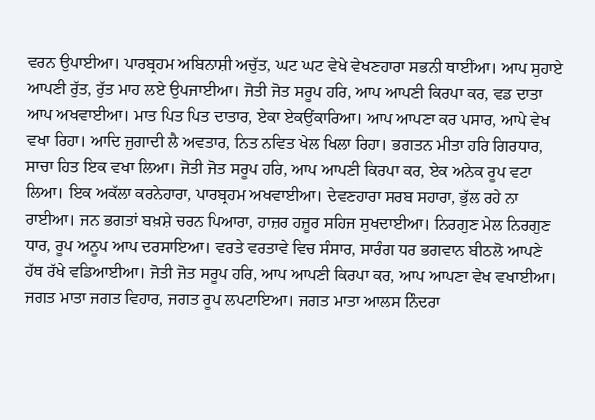ਵਰਨ ਉਪਾਈਆ। ਪਾਰਬ੍ਰਹਮ ਅਬਿਨਾਸ਼ੀ ਅਚੁੱਤ, ਘਟ ਘਟ ਵੇਖੇ ਵੇਖਣਹਾਰਾ ਸਭਨੀ ਥਾਈਂਆ। ਆਪ ਸੁਹਾਏ ਆਪਣੀ ਰੁੱਤ, ਰੁੱਤ ਮਾਹ ਲਏ ਉਪਜਾਈਆ। ਜੋਤੀ ਜੋਤ ਸਰੂਪ ਹਰਿ, ਆਪ ਆਪਣੀ ਕਿਰਪਾ ਕਰ, ਵਡ ਦਾਤਾ ਆਪ ਅਖਵਾਈਆ। ਮਾਤ ਪਿਤ ਪਿਤ ਦਾਤਾਰ, ਏਕਾ ਏਕਉਂਕਾਰਿਆ। ਆਪ ਆਪਣਾ ਕਰ ਪਸਾਰ, ਆਪੇ ਵੇਖ ਵਖਾ ਰਿਹਾ। ਆਦਿ ਜੁਗਾਦੀ ਲੈ ਅਵਤਾਰ, ਨਿਤ ਨਵਿਤ ਖੇਲ ਖਿਲਾ ਰਿਹਾ। ਭਗਤਨ ਮੀਤਾ ਹਰਿ ਗਿਰਧਾਰ, ਸਾਚਾ ਹਿਤ ਇਕ ਵਖਾ ਲਿਆ। ਜੋਤੀ ਜੋਤ ਸਰੂਪ ਹਰਿ, ਆਪ ਆਪਣੀ ਕਿਰਪਾ ਕਰ, ਏਕ ਅਨੇਕ ਰੂਪ ਵਟਾ ਲਿਆ। ਇਕ ਅਕੱਲਾ ਕਰਨੇਹਾਰਾ, ਪਾਰਬ੍ਰਹਮ ਅਖਵਾਈਆ। ਦੇਵਣਹਾਰਾ ਸਰਬ ਸਹਾਰਾ, ਭੁੱਲ ਰਹੇ ਨਾ ਰਾਈਆ। ਜਨ ਭਗਤਾਂ ਬਖ਼ਸ਼ੇ ਚਰਨ ਪਿਆਰਾ, ਹਾਜ਼ਰ ਹਜ਼ੂਰ ਸਹਿਜ ਸੁਖਦਾਈਆ। ਨਿਰਗੁਣ ਮੇਲ ਨਿਰਗੁਣ ਧਾਰ, ਰੂਪ ਅਨੂਪ ਆਪ ਦਰਸਾਇਆ। ਵਰਤੇ ਵਰਤਾਵੇ ਵਿਚ ਸੰਸਾਰ, ਸਾਰੰਗ ਧਰ ਭਗਵਾਨ ਬੀਠਲੋ ਆਪਣੇ ਹੱਥ ਰੱਖੇ ਵਡਿਆਈਆ। ਜੋਤੀ ਜੋਤ ਸਰੂਪ ਹਰਿ, ਆਪ ਆਪਣੀ ਕਿਰਪਾ ਕਰ, ਆਪ ਆਪਣਾ ਵੇਖ ਵਖਾਈਆ। ਜਗਤ ਮਾਤਾ ਜਗਤ ਵਿਹਾਰ, ਜਗਤ ਰੂਪ ਲਪਟਾਇਆ। ਜਗਤ ਮਾਤਾ ਆਲਸ ਨਿੰਦਰਾ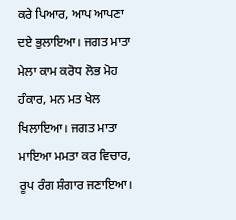ਕਰੇ ਪਿਆਰ, ਆਪ ਆਪਣਾ ਦਏ ਭੁਲਾਇਆ। ਜਗਤ ਮਾਤਾ ਮੇਲਾ ਕਾਮ ਕਰੋਧ ਲੋਭ ਮੋਹ ਹੰਕਾਰ, ਮਨ ਮਤ ਖੇਲ ਖਿਲਾਇਆ। ਜਗਤ ਮਾਤਾ ਮਾਇਆ ਮਮਤਾ ਕਰ ਵਿਚਾਰ, ਰੂਪ ਰੰਗ ਸ਼ੰਗਾਰ ਜਣਾਇਆ।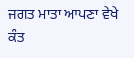ਜਗਤ ਮਾਤਾ ਆਪਣਾ ਵੇਖੇ ਕੰਤ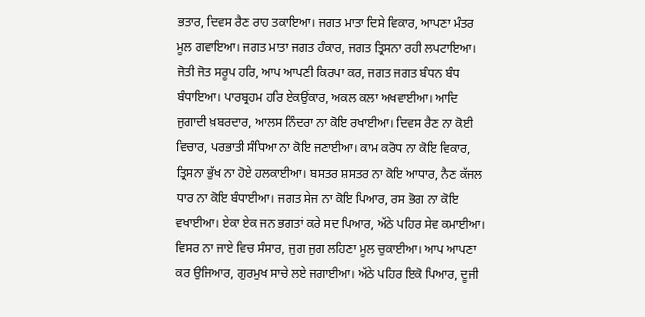ਭਤਾਰ, ਦਿਵਸ ਰੈਣ ਰਾਹ ਤਕਾਇਆ। ਜਗਤ ਮਾਤਾ ਦਿਸੇ ਵਿਕਾਰ, ਆਪਣਾ ਮੰਤਰ ਮੂਲ ਗਵਾਇਆ। ਜਗਤ ਮਾਤਾ ਜਗਤ ਹੰਕਾਰ, ਜਗਤ ਤ੍ਰਿਸਨਾ ਰਹੀ ਲਪਟਾਇਆ। ਜੋਤੀ ਜੋਤ ਸਰੂਪ ਹਰਿ, ਆਪ ਆਪਣੀ ਕਿਰਪਾ ਕਰ, ਜਗਤ ਜਗਤ ਬੰਧਨ ਬੰਧ ਬੰਧਾਇਆ। ਪਾਰਬ੍ਰਹਮ ਹਰਿ ਏਕਉਂਕਾਰ, ਅਕਲ ਕਲਾ ਅਖਵਾਈਆ। ਆਦਿ ਜੁਗਾਦੀ ਖ਼ਬਰਦਾਰ, ਆਲਸ ਨਿੰਦਰਾ ਨਾ ਕੋਇ ਰਖਾਈਆ। ਦਿਵਸ ਰੈਣ ਨਾ ਕੋਈ ਵਿਚਾਰ, ਪਰਭਾਤੀ ਸੰਧਿਆ ਨਾ ਕੋਇ ਜਣਾਈਆ। ਕਾਮ ਕਰੋਧ ਨਾ ਕੋਇ ਵਿਕਾਰ, ਤ੍ਰਿਸਨਾ ਭੁੱਖ ਨਾ ਹੋਏ ਹਲਕਾਈਆ। ਬਸਤਰ ਸ਼ਸਤਰ ਨਾ ਕੋਇ ਆਧਾਰ, ਨੈਣ ਕੱਜਲ ਧਾਰ ਨਾ ਕੋਇ ਬੰਧਾਈਆ। ਜਗਤ ਸੇਜ ਨਾ ਕੋਇ ਪਿਆਰ, ਰਸ ਭੋਗ ਨਾ ਕੋਇ ਵਖਾਈਆ। ਏਕਾ ਏਕ ਜਨ ਭਗਤਾਂ ਕਰੇ ਸਦ ਪਿਆਰ, ਅੱਠੇ ਪਹਿਰ ਸੇਵ ਕਮਾਈਆ। ਵਿਸਰ ਨਾ ਜਾਏ ਵਿਚ ਸੰਸਾਰ, ਜੁਗ ਜੁਗ ਲਹਿਣਾ ਮੂਲ ਚੁਕਾਈਆ। ਆਪ ਆਪਣਾ ਕਰ ਉਜਿਆਰ, ਗੁਰਮੁਖ ਸਾਚੇ ਲਏ ਜਗਾਈਆ। ਅੱਠੇ ਪਹਿਰ ਇਕੋ ਪਿਆਰ, ਦੂਜੀ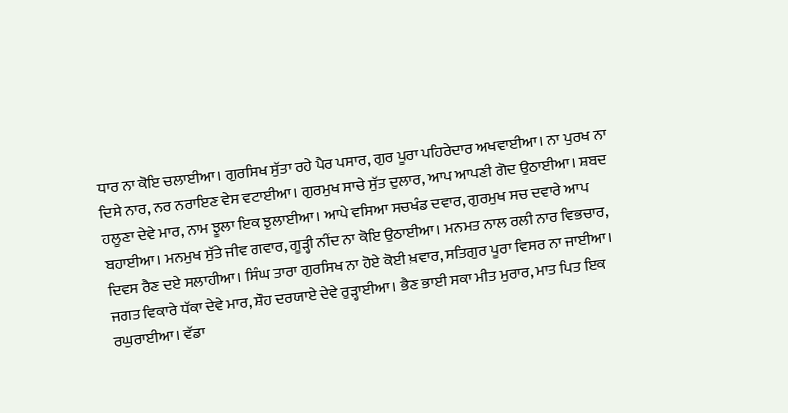ਧਾਰ ਨਾ ਕੋਇ ਚਲਾਈਆ। ਗੁਰਸਿਖ ਸੁੱਤਾ ਰਹੇ ਪੈਰ ਪਸਾਰ, ਗੁਰ ਪੂਰਾ ਪਹਿਰੇਦਾਰ ਅਖਵਾਈਆ। ਨਾ ਪੁਰਖ ਨਾ ਦਿਸੇ ਨਾਰ, ਨਰ ਨਰਾਇਣ ਵੇਸ ਵਟਾਈਆ। ਗੁਰਮੁਖ ਸਾਚੇ ਸੁੱਤ ਦੁਲਾਰ, ਆਪ ਆਪਣੀ ਗੋਦ ਉਠਾਈਆ। ਸ਼ਬਦ ਹਲੂਣਾ ਦੇਵੇ ਮਾਰ, ਨਾਮ ਝੂਲਾ ਇਕ ਝੁਲਾਈਆ। ਆਪੇ ਵਸਿਆ ਸਚਖੰਡ ਦਵਾਰ, ਗੁਰਮੁਖ ਸਚ ਦਵਾਰੇ ਆਪ ਬਹਾਈਆ। ਮਨਮੁਖ ਸੁੱਤੇ ਜੀਵ ਗਵਾਰ, ਗੂੜ੍ਹੀ ਨੀਂਦ ਨਾ ਕੋਇ ਉਠਾਈਆ। ਮਨਮਤ ਨਾਲ ਰਲੀ ਨਾਰ ਵਿਭਚਾਰ, ਦਿਵਸ ਰੈਣ ਦਏ ਸਲਾਹੀਆ। ਸਿੰਘ ਤਾਰਾ ਗੁਰਸਿਖ ਨਾ ਹੋਏ ਕੋਈ ਖ਼ਵਾਰ, ਸਤਿਗੁਰ ਪੂਰਾ ਵਿਸਰ ਨਾ ਜਾਈਆ। ਜਗਤ ਵਿਕਾਰੇ ਧੱਕਾ ਦੇਵੇ ਮਾਰ, ਸ਼ੌਹ ਦਰਯਾਏ ਦੇਵੇ ਰੁੜ੍ਹਾਈਆ। ਭੈਣ ਭਾਈ ਸਕਾ ਮੀਤ ਮੁਰਾਰ, ਮਾਤ ਪਿਤ ਇਕ ਰਘੁਰਾਈਆ। ਵੱਡਾ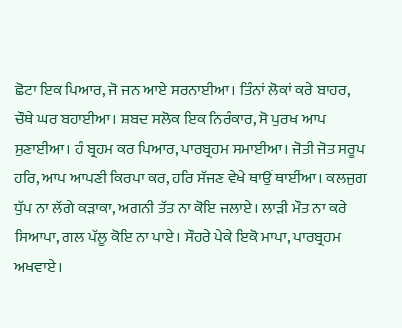ਛੋਟਾ ਇਕ ਪਿਆਰ, ਜੋ ਜਨ ਆਏ ਸਰਨਾਈਆ। ਤਿੰਨਾਂ ਲੋਕਾਂ ਕਰੇ ਬਾਹਰ, ਚੌਥੇ ਘਰ ਬਹਾਈਆ। ਸ਼ਬਦ ਸਲੋਕ ਇਕ ਨਿਰੰਕਾਰ, ਸੋ ਪੁਰਖ ਆਪ ਸੁਣਾਈਆ। ਹੰ ਬ੍ਰਹਮ ਕਰ ਪਿਆਰ, ਪਾਰਬ੍ਰਹਮ ਸਮਾਈਆ। ਜੋਤੀ ਜੋਤ ਸਰੂਪ ਹਰਿ, ਆਪ ਆਪਣੀ ਕਿਰਪਾ ਕਰ, ਹਰਿ ਸੱਜਣ ਵੇਖੇ ਥਾਉਂ ਥਾਈਂਆ। ਕਲਜੁਗ ਧੁੱਪ ਨਾ ਲੱਗੇ ਕੜਾਕਾ, ਅਗਨੀ ਤੱਤ ਨਾ ਕੋਇ ਜਲਾਏ। ਲਾੜੀ ਮੌਤ ਨਾ ਕਰੇ ਸਿਆਪਾ, ਗਲ ਪੱਲੂ ਕੋਇ ਨਾ ਪਾਏ। ਸੌਹਰੇ ਪੇਕੇ ਇਕੋ ਮਾਪਾ, ਪਾਰਬ੍ਰਹਮ ਅਖਵਾਏ।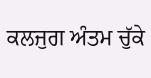ਕਲਜੁਗ ਅੰਤਮ ਚੁੱਕੇ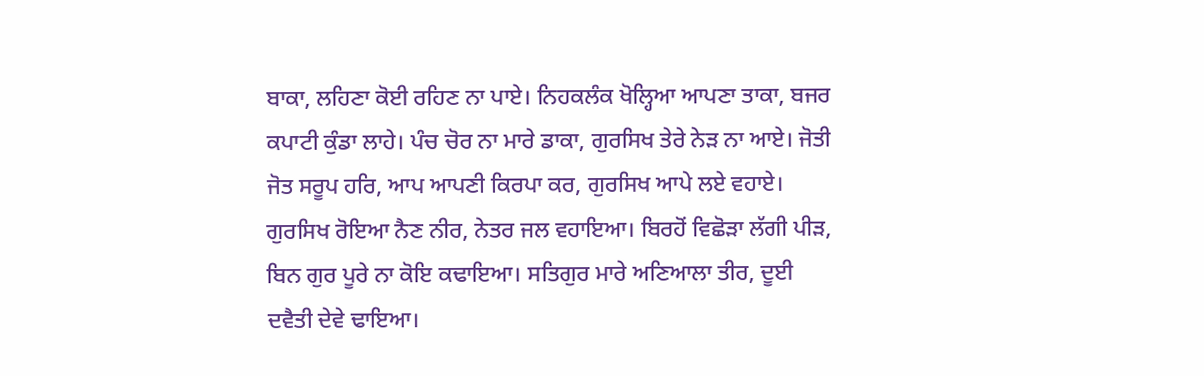ਬਾਕਾ, ਲਹਿਣਾ ਕੋਈ ਰਹਿਣ ਨਾ ਪਾਏ। ਨਿਹਕਲੰਕ ਖੋਲ੍ਹਿਆ ਆਪਣਾ ਤਾਕਾ, ਬਜਰ ਕਪਾਟੀ ਕੁੰਡਾ ਲਾਹੇ। ਪੰਚ ਚੋਰ ਨਾ ਮਾਰੇ ਡਾਕਾ, ਗੁਰਸਿਖ ਤੇਰੇ ਨੇੜ ਨਾ ਆਏ। ਜੋਤੀ ਜੋਤ ਸਰੂਪ ਹਰਿ, ਆਪ ਆਪਣੀ ਕਿਰਪਾ ਕਰ, ਗੁਰਸਿਖ ਆਪੇ ਲਏ ਵਹਾਏ। ਗੁਰਸਿਖ ਰੋਇਆ ਨੈਣ ਨੀਰ, ਨੇਤਰ ਜਲ ਵਹਾਇਆ। ਬਿਰਹੋਂ ਵਿਛੋੜਾ ਲੱਗੀ ਪੀੜ, ਬਿਨ ਗੁਰ ਪੂਰੇ ਨਾ ਕੋਇ ਕਢਾਇਆ। ਸਤਿਗੁਰ ਮਾਰੇ ਅਣਿਆਲਾ ਤੀਰ, ਦੂਈ ਦਵੈਤੀ ਦੇਵੇ ਢਾਇਆ।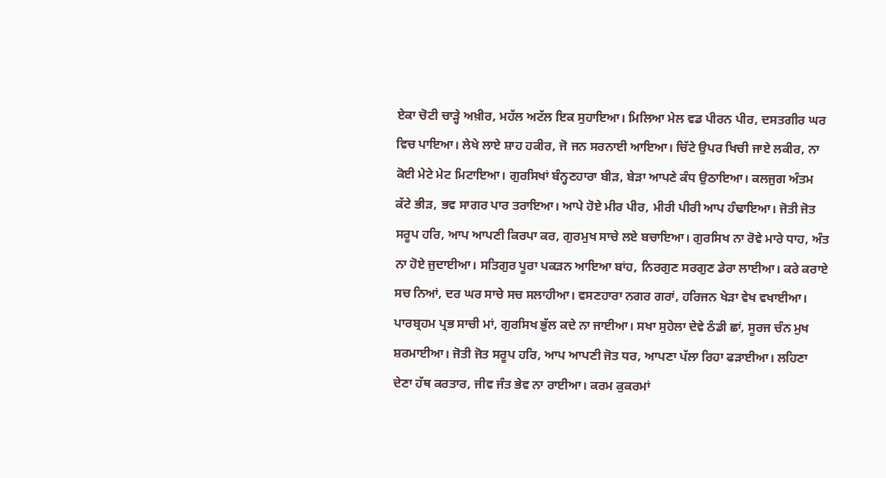ਏਕਾ ਚੋਟੀ ਚਾੜ੍ਹੇ ਅਖ਼ੀਰ, ਮਹੱਲ ਅਟੱਲ ਇਕ ਸੁਹਾਇਆ। ਮਿਲਿਆ ਮੇਲ ਵਡ ਪੀਰਨ ਪੀਰ, ਦਸਤਗੀਰ ਘਰ ਵਿਚ ਪਾਇਆ। ਲੇਖੇ ਲਾਏ ਸ਼ਾਹ ਹਕੀਰ, ਜੋ ਜਨ ਸਰਨਾਈ ਆਇਆ। ਚਿੱਟੇ ਉਪਰ ਖਿਚੀ ਜਾਏ ਲਕੀਰ, ਨਾ ਕੋਈ ਮੇਟੇ ਮੇਟ ਮਿਟਾਇਆ। ਗੁਰਸਿਖਾਂ ਬੰਨ੍ਹਣਹਾਰਾ ਬੀੜ, ਬੇੜਾ ਆਪਣੇ ਕੰਧ ਉਠਾਇਆ। ਕਲਜੁਗ ਅੰਤਮ ਕੱਟੇ ਭੀੜ, ਭਵ ਸਾਗਰ ਪਾਰ ਤਰਾਇਆ। ਆਪੇ ਹੋਏ ਮੀਰ ਪੀਰ, ਮੀਰੀ ਪੀਰੀ ਆਪ ਹੰਢਾਇਆ। ਜੋਤੀ ਜੋਤ ਸਰੂਪ ਹਰਿ, ਆਪ ਆਪਣੀ ਕਿਰਪਾ ਕਰ, ਗੁਰਮੁਖ ਸਾਚੇ ਲਏ ਬਚਾਇਆ। ਗੁਰਸਿਖ ਨਾ ਰੋਵੇ ਮਾਰੇ ਧਾਹ, ਅੰਤ ਨਾ ਹੋਏ ਜੁਦਾਈਆ। ਸਤਿਗੁਰ ਪੂਰਾ ਪਕੜਨ ਆਇਆ ਬਾਂਹ, ਨਿਰਗੁਣ ਸਰਗੁਣ ਡੇਰਾ ਲਾਈਆ। ਕਰੇ ਕਰਾਏ ਸਚ ਨਿਆਂ, ਦਰ ਘਰ ਸਾਚੇ ਸਚ ਸਲਾਹੀਆ। ਵਸਣਹਾਰਾ ਨਗਰ ਗਰਾਂ, ਹਰਿਜਨ ਖੇੜਾ ਵੇਖ ਵਖਾਈਆ। ਪਾਰਬ੍ਰਹਮ ਪ੍ਰਭ ਸਾਚੀ ਮਾਂ, ਗੁਰਸਿਖ ਭੁੱਲ ਕਦੇ ਨਾ ਜਾਈਆ। ਸਖਾ ਸੁਹੇਲਾ ਦੇਵੇ ਠੰਡੀ ਛਾਂ, ਸੂਰਜ ਚੰਨ ਮੁਖ ਸ਼ਰਮਾਈਆ। ਜੋਤੀ ਜੋਤ ਸਰੂਪ ਹਰਿ, ਆਪ ਆਪਣੀ ਜੋਤ ਧਰ, ਆਪਣਾ ਪੱਲਾ ਰਿਹਾ ਫੜਾਈਆ। ਲਹਿਣਾ ਦੇਣਾ ਹੱਥ ਕਰਤਾਰ, ਜੀਵ ਜੰਤ ਭੇਵ ਨਾ ਰਾਈਆ। ਕਰਮ ਕੁਕਰਮਾਂ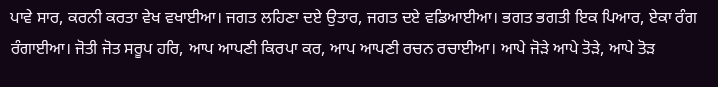ਪਾਵੇ ਸਾਰ, ਕਰਨੀ ਕਰਤਾ ਵੇਖ ਵਖਾਈਆ। ਜਗਤ ਲਹਿਣਾ ਦਏ ਉਤਾਰ, ਜਗਤ ਦਏ ਵਡਿਆਈਆ। ਭਗਤ ਭਗਤੀ ਇਕ ਪਿਆਰ, ਏਕਾ ਰੰਗ ਰੰਗਾਈਆ। ਜੋਤੀ ਜੋਤ ਸਰੂਪ ਹਰਿ, ਆਪ ਆਪਣੀ ਕਿਰਪਾ ਕਰ, ਆਪ ਆਪਣੀ ਰਚਨ ਰਚਾਈਆ। ਆਪੇ ਜੋੜੇ ਆਪੇ ਤੋੜੇ, ਆਪੇ ਤੋੜ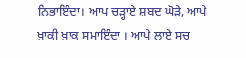ਨਿਭਾਇੰਦਾ। ਆਪ ਚੜ੍ਹਾਏ ਸ਼ਬਦ ਘੋੜੇ, ਆਪੇ ਖ਼ਾਕੀ ਖ਼ਾਕ ਸਮਾਇੰਦਾ । ਆਪੇ ਲਾਏ ਸਚ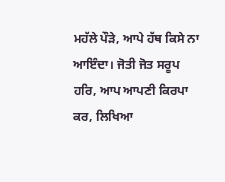ਮਹੱਲੇ ਪੌੜੇ, ਆਪੇ ਹੱਥ ਕਿਸੇ ਨਾ ਆਇੰਦਾ। ਜੋਤੀ ਜੋਤ ਸਰੂਪ ਹਰਿ, ਆਪ ਆਪਣੀ ਕਿਰਪਾ ਕਰ, ਲਿਖਿਆ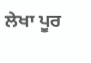ਲੇਖਾ ਪੂਰ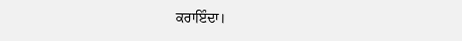ਕਰਾਇੰਦਾ।